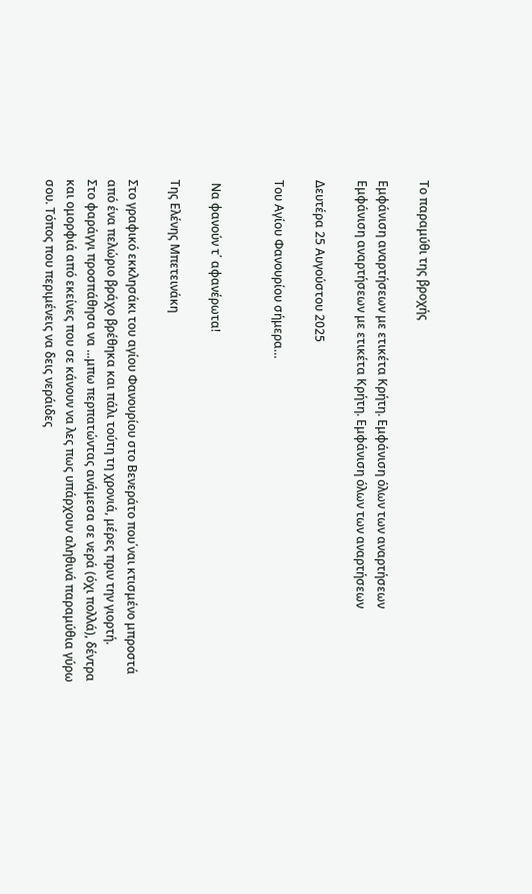Το παραμύθι της βροχής

Εμφάνιση αναρτήσεων με ετικέτα Κρήτη. Εμφάνιση όλων των αναρτήσεων
Εμφάνιση αναρτήσεων με ετικέτα Κρήτη. Εμφάνιση όλων των αναρτήσεων

Δευτέρα 25 Αυγούστου 2025

Του Αγίου Φανουρίου σήμερα…


 Να φανούν τ΄ αφανέρωτα!

Της Ελένης Μπετεινάκη

Στο γραφικό εκκλησάκι του αγίου Φανουρίου στο Βενεράτο που΄ναι κτισμένο μπροστά από ένα πελώριο βράχο βρέθηκα και πάλι τούτη τη χρονιά, μέρες πριν την γιορτή.
Στο φαράγγι προσπάθησα να ...μπω περπατώντας ανάμεσα σε νερά (όχι πολλά), δέντρα και ομορφιά από εκείνες που σε κάνουν να λες πως υπάρχουν αληθινά παραμύθια γύρω σου. Τόπος που περιμένεις να δεις νεράιδες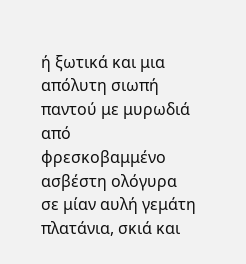ή ξωτικά και μια απόλυτη σιωπή παντού με μυρωδιά από φρεσκοβαμμένο ασβέστη ολόγυρα σε μίαν αυλή γεμάτη πλατάνια, σκιά και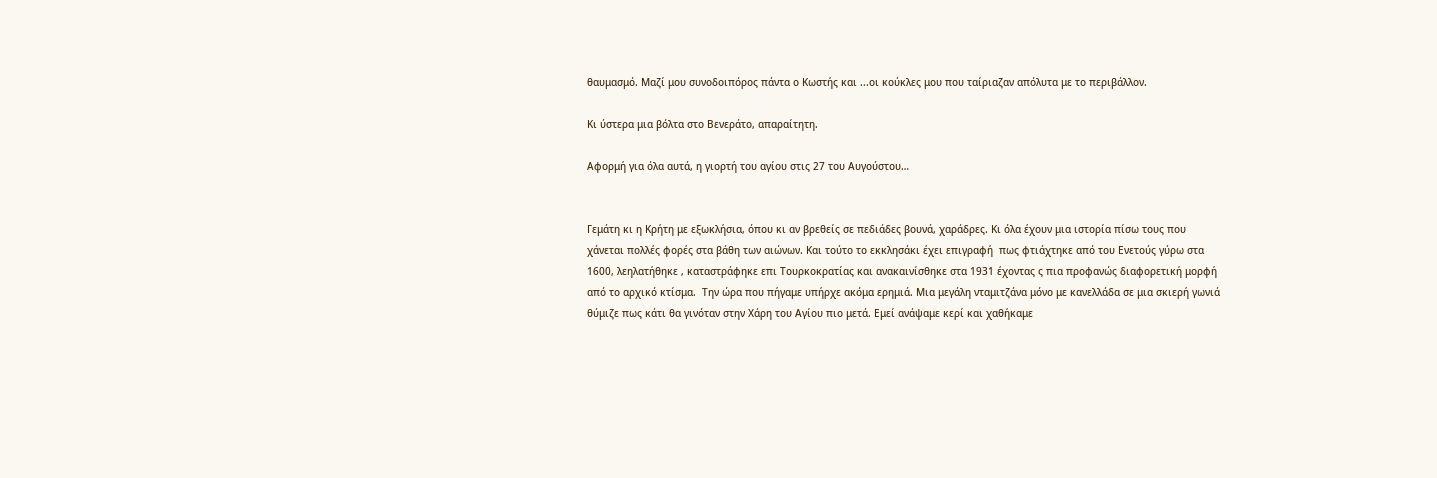θαυμασμό. Μαζί μου συνοδοιπόρος πάντα ο Κωστής και ...οι κούκλες μου που ταίριαζαν απόλυτα με το περιβάλλον.

Κι ύστερα μια βόλτα στο Βενεράτο, απαραίτητη.

Αφορμή για όλα αυτά, η γιορτή του αγίου στις 27 του Αυγούστου…


Γεμάτη κι η Κρήτη με εξωκλήσια, όπου κι αν βρεθείς σε πεδιάδες βουνά, χαράδρες. Κι όλα έχουν μια ιστορία πίσω τους που χάνεται πολλές φορές στα βάθη των αιώνων. Και τούτο το εκκλησάκι έχει επιγραφή  πως φτιάχτηκε από του Ενετούς γύρω στα 1600, λεηλατήθηκε , καταστράφηκε επι Τουρκοκρατίας και ανακαινίσθηκε στα 1931 έχοντας ς πια προφανώς διαφορετική μορφή από το αρχικό κτίσμα.  Την ώρα που πήγαμε υπήρχε ακόμα ερημιά. Μια μεγάλη νταμιτζάνα μόνο με κανελλάδα σε μια σκιερή γωνιά θύμιζε πως κάτι θα γινόταν στην Χάρη του Αγίου πιο μετά. Εμεί ανάψαμε κερί και χαθήκαμε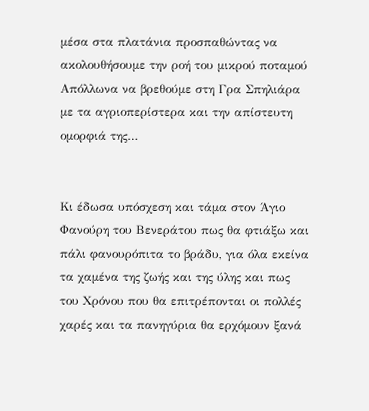μέσα στα πλατάνια προσπαθώντας να ακολουθήσουμε την ροή του μικρού ποταμού  Απόλλωνα να βρεθούμε στη Γρα Σπηλιάρα με τα αγριοπερίστερα και την απίστευτη ομορφιά της…


Κι έδωσα υπόσχεση και τάμα στον Άγιο Φανούρη του Βενεράτου πως θα φτιάξω και πάλι φανουρόπιτα το βράδυ, για όλα εκείνα τα χαμένα της ζωής και της ύλης και πως του Χρόνου που θα επιτρέπονται οι πολλές χαρές και τα πανηγύρια θα ερχόμουν ξανά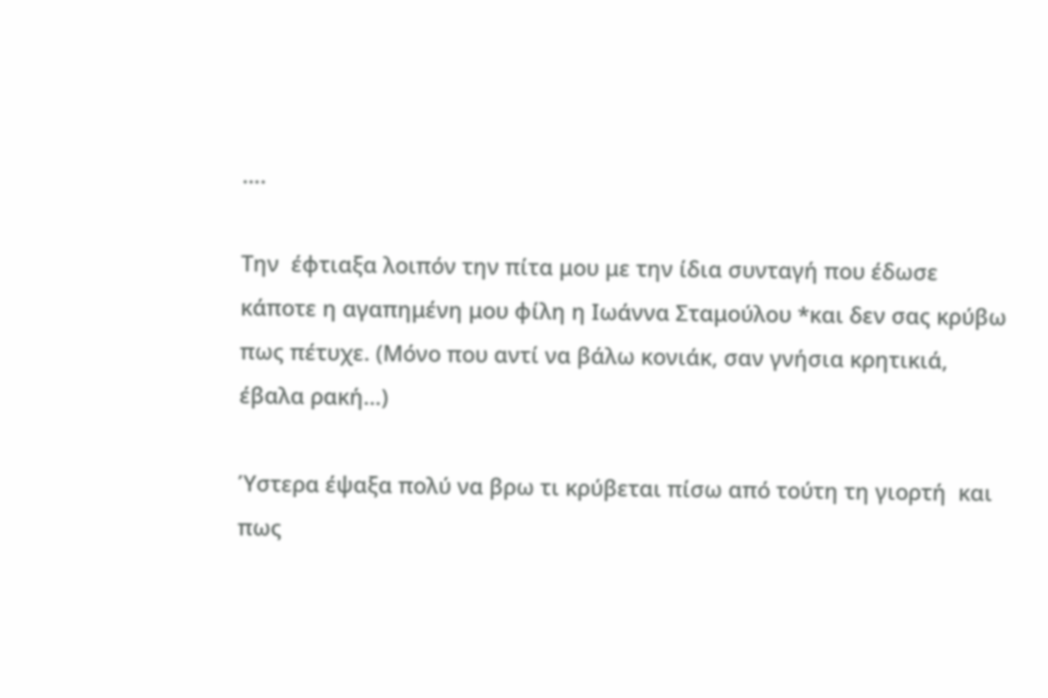….

Την  έφτιαξα λοιπόν την πίτα μου με την ίδια συνταγή που έδωσε κάποτε η αγαπημένη μου φίλη η Ιωάννα Σταμούλου *και δεν σας κρύβω πως πέτυχε. (Μόνο που αντί να βάλω κονιάκ, σαν γνήσια κρητικιά, έβαλα ρακή…)

Ύστερα έψαξα πολύ να βρω τι κρύβεται πίσω από τούτη τη γιορτή  και πως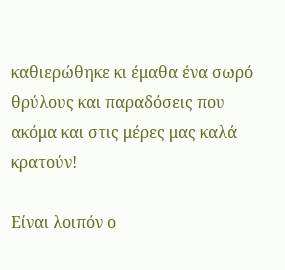καθιερώθηκε κι έμαθα ένα σωρό θρύλους και παραδόσεις που ακόμα και στις μέρες μας καλά κρατούν!

Είναι λοιπόν ο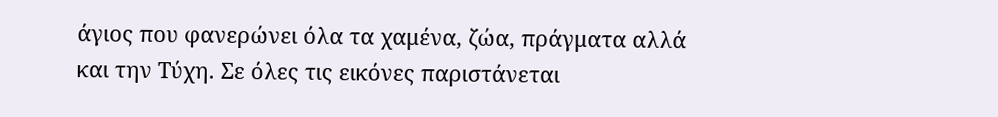άγιος που φανερώνει όλα τα χαμένα, ζώα, πράγματα αλλά και την Τύχη. Σε όλες τις εικόνες παριστάνεται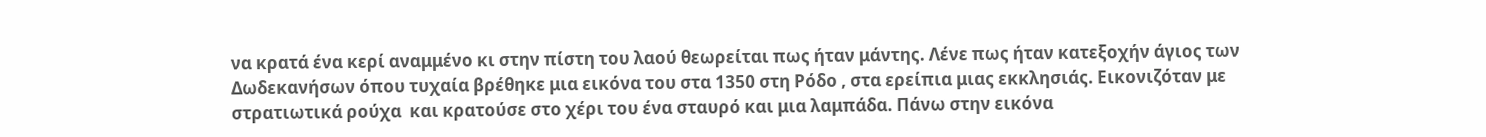να κρατά ένα κερί αναμμένο κι στην πίστη του λαού θεωρείται πως ήταν μάντης. Λένε πως ήταν κατεξοχήν άγιος των  Δωδεκανήσων όπου τυχαία βρέθηκε μια εικόνα του στα 1350 στη Ρόδο , στα ερείπια μιας εκκλησιάς. Εικονιζόταν με στρατιωτικά ρούχα  και κρατούσε στο χέρι του ένα σταυρό και μια λαμπάδα. Πάνω στην εικόνα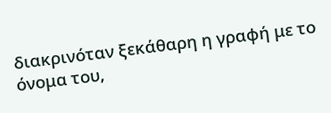διακρινόταν ξεκάθαρη η γραφή με το όνομα του,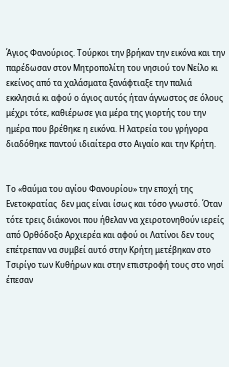Άγιος Φανούριος. Τούρκοι την βρήκαν την εικόνα και την παρέδωσαν στον Μητροπολίτη του νησιού τον Νείλο κι εκείνος από τα χαλάσματα ξανάφτιαξε την παλιά εκκλησιά κι αφού ο άγιος αυτός ήταν άγνωστος σε όλους μέχρι τότε, καθιέρωσε για μέρα της γιορτής του την ημέρα που βρέθηκε η εικόνα. Η λατρεία του γρήγορα διαδόθηκε παντού ιδιαίτερα στο Αιγαίο και την Κρήτη.


Το «θαύμα του αγίου Φανουρίου» την εποχή της Ενετοκρατίας  δεν μας είναι ίσως και τόσο γνωστό. Όταν  τότε τρεις διάκονοι που ήθελαν να χειροτονηθούν ιερείς από Ορθόδοξο Αρχιερέα και αφού οι Λατίνοι δεν τους επέτρεπαν να συμβεί αυτό στην Κρήτη μετέβηκαν στο Τσιρίγο των Κυθήρων και στην επιστροφή τους στο νησί έπεσαν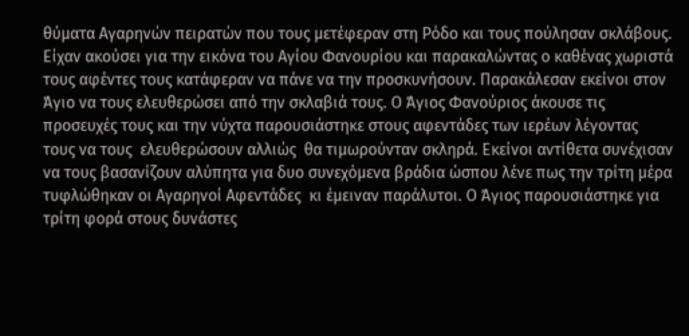θύματα Αγαρηνών πειρατών που τους μετέφεραν στη Ρόδο και τους πούλησαν σκλάβους. Είχαν ακούσει για την εικόνα του Αγίου Φανουρίου και παρακαλώντας ο καθένας χωριστά τους αφέντες τους κατάφεραν να πάνε να την προσκυνήσουν. Παρακάλεσαν εκείνοι στον Άγιο να τους ελευθερώσει από την σκλαβιά τους. Ο Άγιος Φανούριος άκουσε τις προσευχές τους και την νύχτα παρουσιάστηκε στους αφεντάδες των ιερέων λέγοντας  τους να τους  ελευθερώσουν αλλιώς  θα τιμωρούνταν σκληρά. Εκείνοι αντίθετα συνέχισαν να τους βασανίζουν αλύπητα για δυο συνεχόμενα βράδια ώσπου λένε πως την τρίτη μέρα τυφλώθηκαν οι Αγαρηνοί Αφεντάδες  κι έμειναν παράλυτοι. Ο Άγιος παρουσιάστηκε για τρίτη φορά στους δυνάστες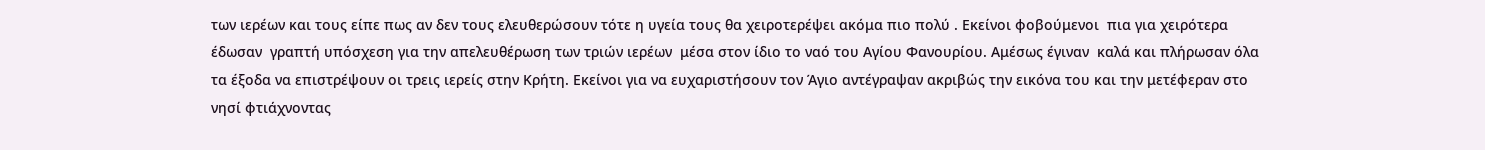των ιερέων και τους είπε πως αν δεν τους ελευθερώσουν τότε η υγεία τους θα χειροτερέψει ακόμα πιο πολύ . Εκείνοι φοβούμενοι  πια για χειρότερα  έδωσαν  γραπτή υπόσχεση για την απελευθέρωση των τριών ιερέων  μέσα στον ίδιο το ναό του Αγίου Φανουρίου. Αμέσως έγιναν  καλά και πλήρωσαν όλα τα έξοδα να επιστρέψουν οι τρεις ιερείς στην Κρήτη. Εκείνοι για να ευχαριστήσουν τον Άγιο αντέγραψαν ακριβώς την εικόνα του και την μετέφεραν στο νησί φτιάχνοντας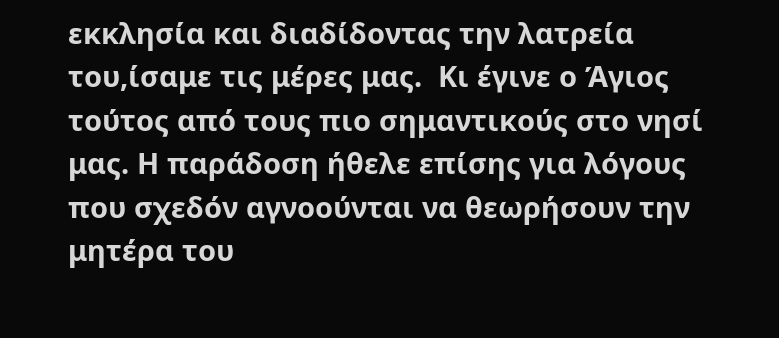εκκλησία και διαδίδοντας την λατρεία του,ίσαμε τις μέρες μας.  Kι έγινε ο Άγιος τούτος από τους πιο σημαντικούς στο νησί μας. Η παράδοση ήθελε επίσης για λόγους που σχεδόν αγνοούνται να θεωρήσουν την μητέρα του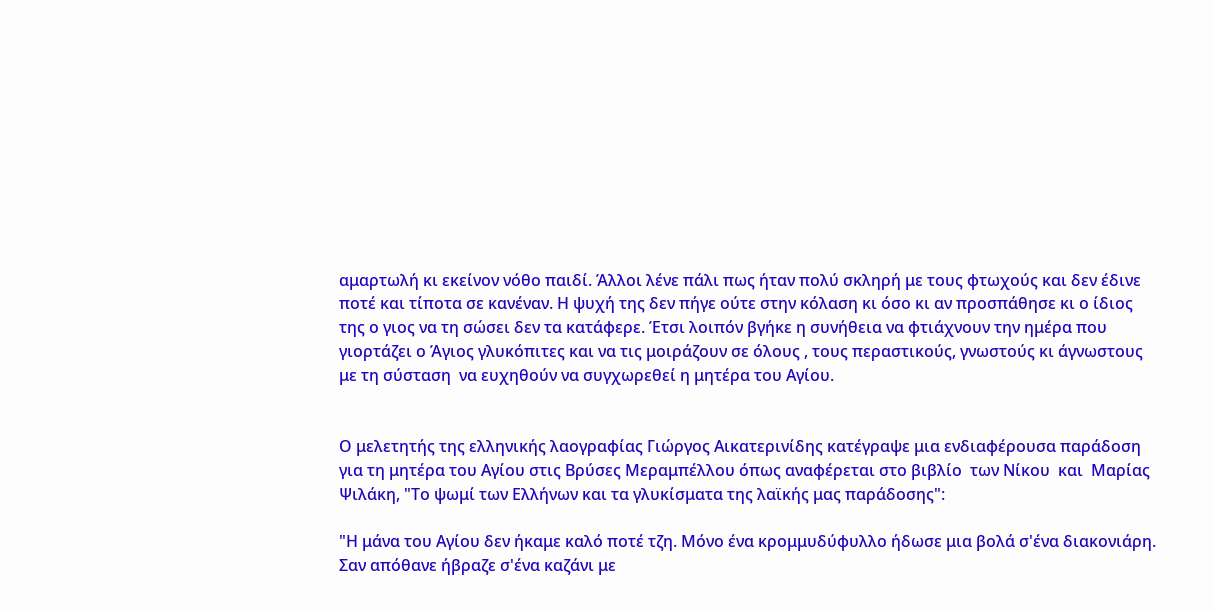αμαρτωλή κι εκείνον νόθο παιδί. Άλλοι λένε πάλι πως ήταν πολύ σκληρή με τους φτωχούς και δεν έδινε ποτέ και τίποτα σε κανέναν. Η ψυχή της δεν πήγε ούτε στην κόλαση κι όσο κι αν προσπάθησε κι ο ίδιος της ο γιος να τη σώσει δεν τα κατάφερε. Έτσι λοιπόν βγήκε η συνήθεια να φτιάχνουν την ημέρα που γιορτάζει ο Άγιος γλυκόπιτες και να τις μοιράζουν σε όλους , τους περαστικούς, γνωστούς κι άγνωστους με τη σύσταση  να ευχηθούν να συγχωρεθεί η μητέρα του Αγίου.


Ο μελετητής της ελληνικής λαογραφίας Γιώργος Αικατερινίδης κατέγραψε μια ενδιαφέρουσα παράδοση για τη μητέρα του Αγίου στις Βρύσες Μεραμπέλλου όπως αναφέρεται στο βιβλίο  των Νίκου  και  Μαρίας Ψιλάκη, "Το ψωμί των Ελλήνων και τα γλυκίσματα της λαϊκής μας παράδοσης":

"Η μάνα του Αγίου δεν ήκαμε καλό ποτέ τζη. Μόνο ένα κρομμυδύφυλλο ήδωσε μια βολά σ'ένα διακονιάρη. Σαν απόθανε ήβραζε σ'ένα καζάνι με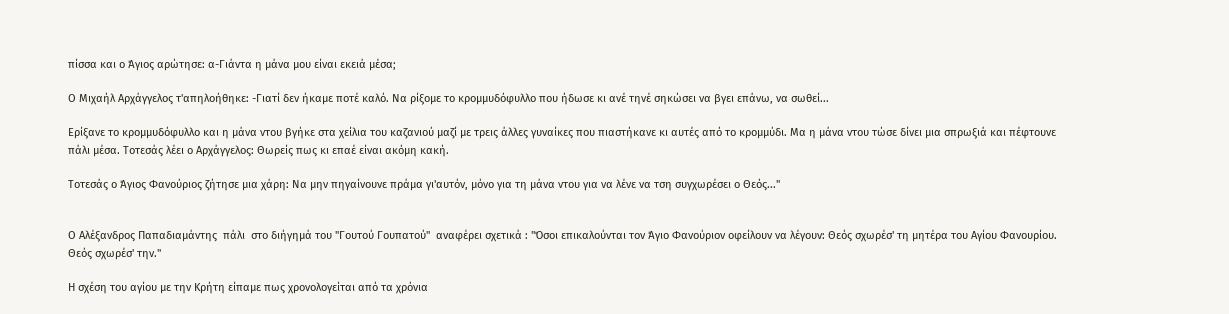πίσσα και ο Άγιος αρώτησε: α-Γιάντα η μάνα μου είναι εκειά μέσα;

Ο Μιχαήλ Αρχάγγελος τ'απηλοήθηκε: -Γιατί δεν ήκαμε ποτέ καλό. Να ρίξομε το κρομμυδόφυλλο που ήδωσε κι ανέ τηνέ σηκώσει να βγει επάνω, να σωθεί...

Ερίξανε το κρομμυδόφυλλο και η μάνα ντου βγήκε στα χείλια του καζανιού μαζί με τρεις άλλες γυναίκες που πιαστήκανε κι αυτές από το κρομμύδι. Μα η μάνα ντου τώσε δίνει μια σπρωξιά και πέφτουνε πάλι μέσα. Τοτεσάς λέει ο Αρχάγγελος: Θωρείς πως κι επαέ είναι ακόμη κακή.

Τοτεσάς ο Άγιος Φανούριος ζήτησε μια χάρη: Να μην πηγαίνουνε πράμα γι'αυτόν, μόνο για τη μάνα ντου για να λένε να τση συγχωρέσει ο Θεός..."


Ο Αλέξανδρος Παπαδιαμάντης  πάλι  στο διήγημά του "Γουτού Γουπατού"  αναφέρει σχετικά : "Όσοι επικαλούνται τον Άγιο Φανούριον οφείλουν να λέγουν: Θεός σχωρέσ' τη μητέρα του Αγίου Φανουρίου. Θεός σχωρέσ' την."

Η σχέση του αγίου με την Κρήτη είπαμε πως χρονολογείται από τα χρόνια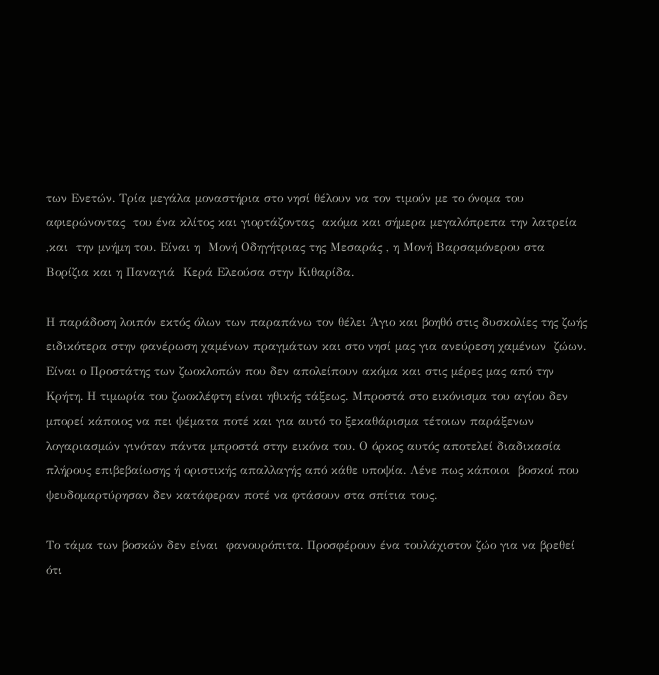των Ενετών. Τρία μεγάλα μοναστήρια στο νησί θέλουν να τον τιμούν με το όνομα του αφιερώνοντας  του ένα κλίτος και γιορτάζοντας  ακόμα και σήμερα μεγαλόπρεπα την λατρεία ,και  την μνήμη του. Είναι η  Μονή Οδηγήτριας της Μεσαράς , η Μονή Βαρσαμόνερου στα Βορίζια και η Παναγιά  Κερά Ελεούσα στην Κιθαρίδα.

Η παράδοση λοιπόν εκτός όλων των παραπάνω τον θέλει Άγιο και βοηθό στις δυσκολίες της ζωής ειδικότερα στην φανέρωση χαμένων πραγμάτων και στο νησί μας για ανεύρεση χαμένων  ζώων. Είναι ο Προστάτης των ζωοκλοπών που δεν απολείπουν ακόμα και στις μέρες μας από την Κρήτη. Η τιμωρία του ζωοκλέφτη είναι ηθικής τάξεως. Μπροστά στο εικόνισμα του αγίου δεν μπορεί κάποιος να πει ψέματα ποτέ και για αυτό το ξεκαθάρισμα τέτοιων παράξενων λογαριασμών γινόταν πάντα μπροστά στην εικόνα του. Ο όρκος αυτός αποτελεί διαδικασία πλήρους επιβεβαίωσης ή οριστικής απαλλαγής από κάθε υποψία. Λένε πως κάποιοι  βοσκοί που ψευδομαρτύρησαν δεν κατάφεραν ποτέ να φτάσουν στα σπίτια τους.

Το τάμα των βοσκών δεν είναι  φανουρόπιτα. Προσφέρουν ένα τουλάχιστον ζώο για να βρεθεί ότι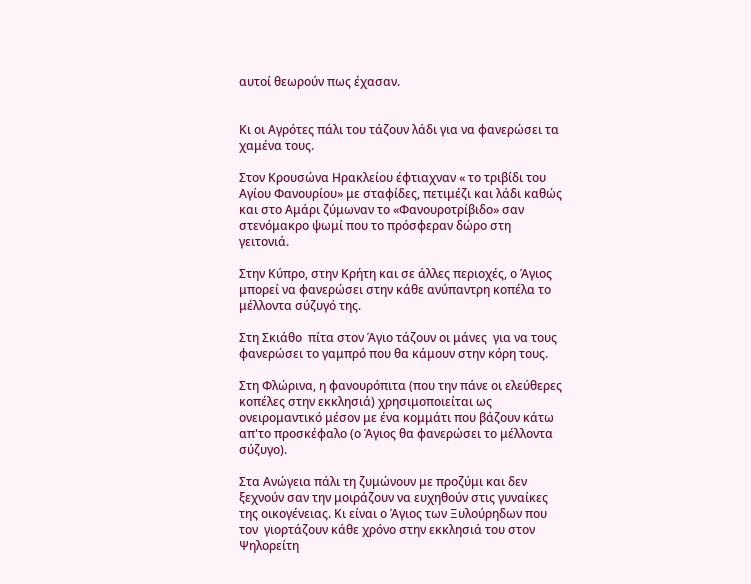αυτοί θεωρούν πως έχασαν.


Κι οι Αγρότες πάλι του τάζουν λάδι για να φανερώσει τα χαμένα τους.

Στον Κρουσώνα Ηρακλείου έφτιαχναν « το τριβίδι του Αγίου Φανουρίου» με σταφίδες, πετιμέζι και λάδι καθώς και στο Αμάρι ζύμωναν το «Φανουροτρίβιδο» σαν στενόμακρο ψωμί που το πρόσφεραν δώρο στη γειτονιά.

Στην Κύπρο, στην Κρήτη και σε άλλες περιοχές, ο Άγιος μπορεί να φανερώσει στην κάθε ανύπαντρη κοπέλα το μέλλοντα σύζυγό της.

Στη Σκιάθο  πίτα στον Άγιο τάζουν οι μάνες  για να τους φανερώσει το γαμπρό που θα κάμουν στην κόρη τους.

Στη Φλώρινα, η φανουρόπιτα (που την πάνε οι ελεύθερες κοπέλες στην εκκλησιά) χρησιμοποιείται ως ονειρομαντικό μέσον με ένα κομμάτι που βάζουν κάτω απ'το προσκέφαλο (ο Άγιος θα φανερώσει το μέλλοντα σύζυγο).

Στα Ανώγεια πάλι τη ζυμώνουν με προζύμι και δεν ξεχνούν σαν την μοιράζουν να ευχηθούν στις γυναίκες της οικογένειας. Κι είναι ο Άγιος των Ξυλούρηδων που τον  γιορτάζουν κάθε χρόνο στην εκκλησιά του στον Ψηλορείτη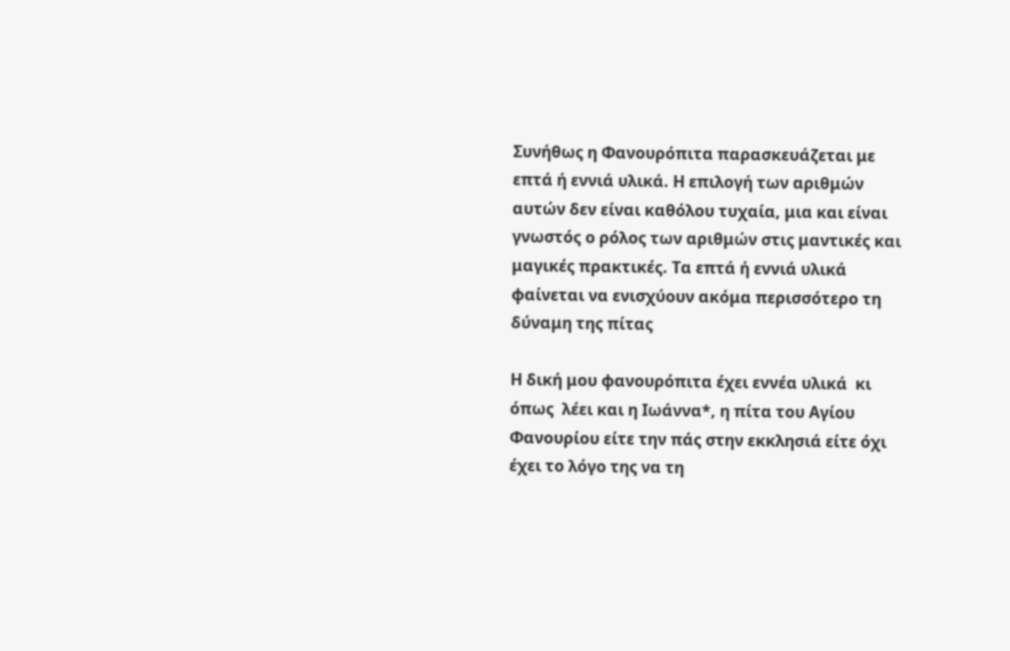Συνήθως η Φανουρόπιτα παρασκευάζεται με επτά ή εννιά υλικά. Η επιλογή των αριθμών αυτών δεν είναι καθόλου τυχαία, μια και είναι γνωστός ο ρόλος των αριθμών στις μαντικές και μαγικές πρακτικές. Τα επτά ή εννιά υλικά φαίνεται να ενισχύουν ακόμα περισσότερο τη δύναμη της πίτας

Η δική μου φανουρόπιτα έχει εννέα υλικά  κι όπως  λέει και η Ιωάννα*, η πίτα του Αγίου Φανουρίου είτε την πάς στην εκκλησιά είτε όχι έχει το λόγο της να τη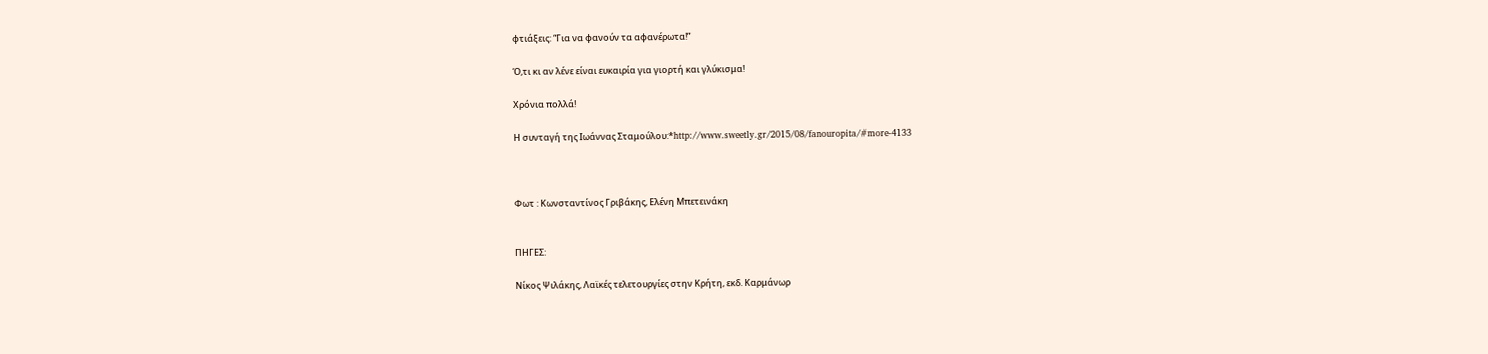φτιάξεις: “Για να φανούν τα αφανέρωτα!”

Ό,τι κι αν λένε είναι ευκαιρία για γιορτή και γλύκισμα!

Χρόνια πολλά!

Η συνταγή της Ιωάννας Σταμούλου:*http://www.sweetly.gr/2015/08/fanouropita/#more-4133



Φωτ : Κωνσταντίνος Γριβάκης, Ελένη Μπετεινάκη


ΠΗΓΕΣ:

Νίκος Ψιλάκης, Λαϊκές τελετουργίες στην Κρήτη, εκδ. Καρμάνωρ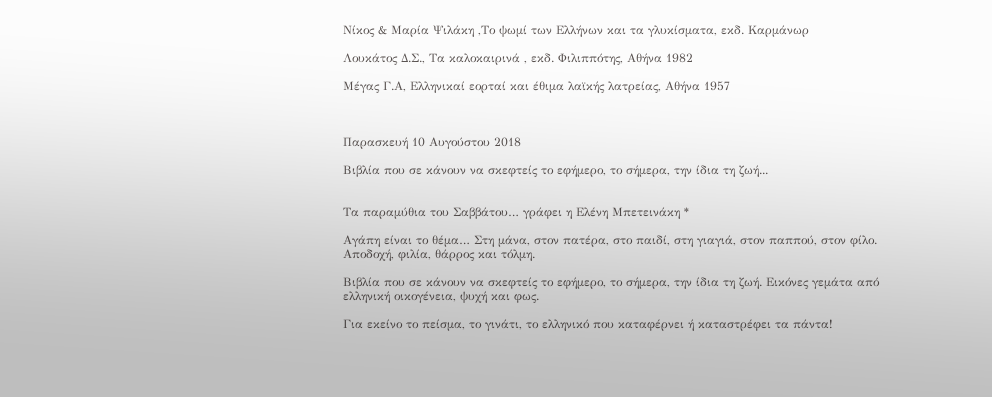Νίκος & Μαρία Ψιλάκη ,Το ψωμί των Ελλήνων και τα γλυκίσματα, εκδ. Καρμάνωρ

Λουκάτος Δ.Σ., Τα καλοκαιρινά , εκδ. Φιλιππότης, Αθήνα 1982

Μέγας Γ.Α, Ελληνικαί εορταί και έθιμα λαϊκής λατρείας, Αθήνα 1957



Παρασκευή 10 Αυγούστου 2018

Βιβλία που σε κάνουν να σκεφτείς το εφήμερο, το σήμερα, την ίδια τη ζωή...


Τα παραμύθια του Σαββάτου… γράφει η Ελένη Μπετεινάκη *

Αγάπη είναι το θέμα… Στη μάνα, στον πατέρα, στο παιδί, στη γιαγιά, στον παππού, στον φίλο. Αποδοχή, φιλία, θάρρος και τόλμη.

Βιβλία που σε κάνουν να σκεφτείς το εφήμερο, το σήμερα, την ίδια τη ζωή. Εικόνες γεμάτα από ελληνική οικογένεια, ψυχή και φως.

Για εκείνο το πείσμα, το γινάτι, το ελληνικό που καταφέρνει ή καταστρέφει τα πάντα!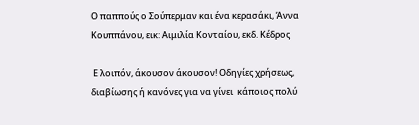Ο παππούς ο Σούπερμαν και ένα κερασάκι, Άννα Κουππάνου, εικ: Αιμιλία Κονταίου, εκδ. Κέδρος

 Ε λοιπόν, άκουσον άκουσον! Οδηγίες χρήσεως, διαβίωσης ή κανόνες για να γίνει  κάποιος πολύ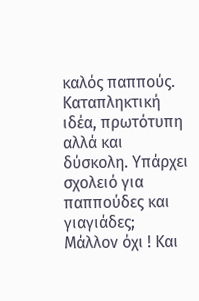καλός παππούς. Καταπληκτική ιδέα, πρωτότυπη αλλά και δύσκολη. Υπάρχει σχολειό για παππούδες και γιαγιάδες;  Μάλλον όχι ! Και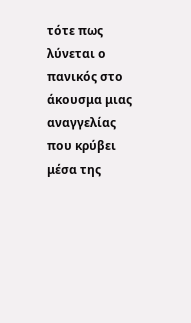τότε πως λύνεται ο πανικός στο άκουσμα μιας αναγγελίας που κρύβει μέσα της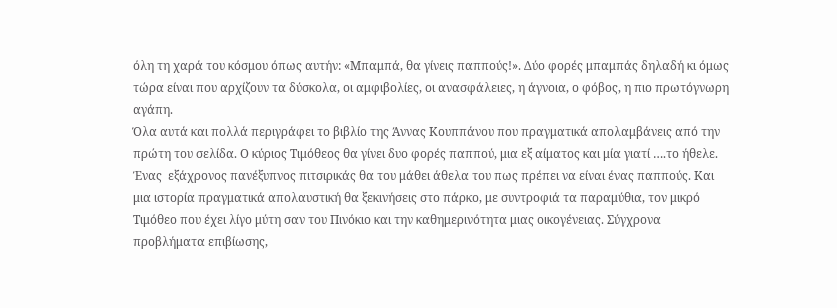όλη τη χαρά του κόσμου όπως αυτήν: «Μπαμπά, θα γίνεις παππούς!». Δύο φορές μπαμπάς δηλαδή κι όμως τώρα είναι που αρχίζουν τα δύσκολα, οι αμφιβολίες, οι ανασφάλειες, η άγνοια, ο φόβος, η πιο πρωτόγνωρη αγάπη.
Όλα αυτά και πολλά περιγράφει το βιβλίο της Άννας Κουππάνου που πραγματικά απολαμβάνεις από την πρώτη του σελίδα. Ο κύριος Τιμόθεος θα γίνει δυο φορές παππού, μια εξ αίματος και μία γιατί ….το ήθελε. Ένας  εξάχρονος πανέξυπνος πιτσιρικάς θα του μάθει άθελα του πως πρέπει να είναι ένας παππούς. Και μια ιστορία πραγματικά απολαυστική θα ξεκινήσεις στο πάρκο, με συντροφιά τα παραμύθια, τον μικρό Τιμόθεο που έχει λίγο μύτη σαν του Πινόκιο και την καθημερινότητα μιας οικογένειας. Σύγχρονα  προβλήματα επιβίωσης,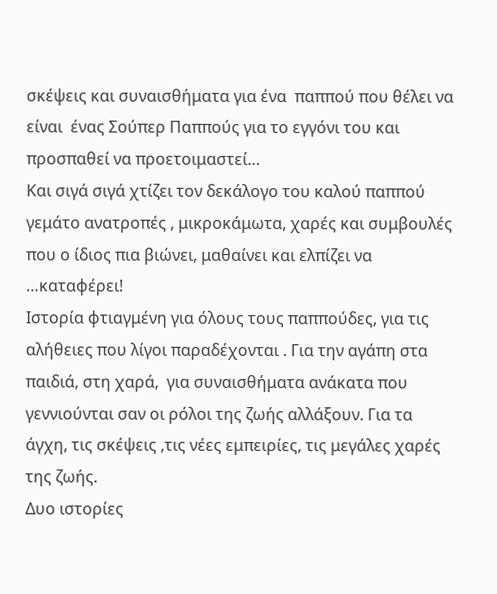σκέψεις και συναισθήματα για ένα  παππού που θέλει να είναι  ένας Σούπερ Παππούς για το εγγόνι του και προσπαθεί να προετοιμαστεί…
Και σιγά σιγά χτίζει τον δεκάλογο του καλού παππού γεμάτο ανατροπές , μικροκάμωτα, χαρές και συμβουλές που ο ίδιος πια βιώνει, μαθαίνει και ελπίζει να …καταφέρει!
Ιστορία φτιαγμένη για όλους τους παππούδες, για τις αλήθειες που λίγοι παραδέχονται . Για την αγάπη στα παιδιά, στη χαρά,  για συναισθήματα ανάκατα που γεννιούνται σαν οι ρόλοι της ζωής αλλάξουν. Για τα άγχη, τις σκέψεις ,τις νέες εμπειρίες, τις μεγάλες χαρές της ζωής.
Δυο ιστορίες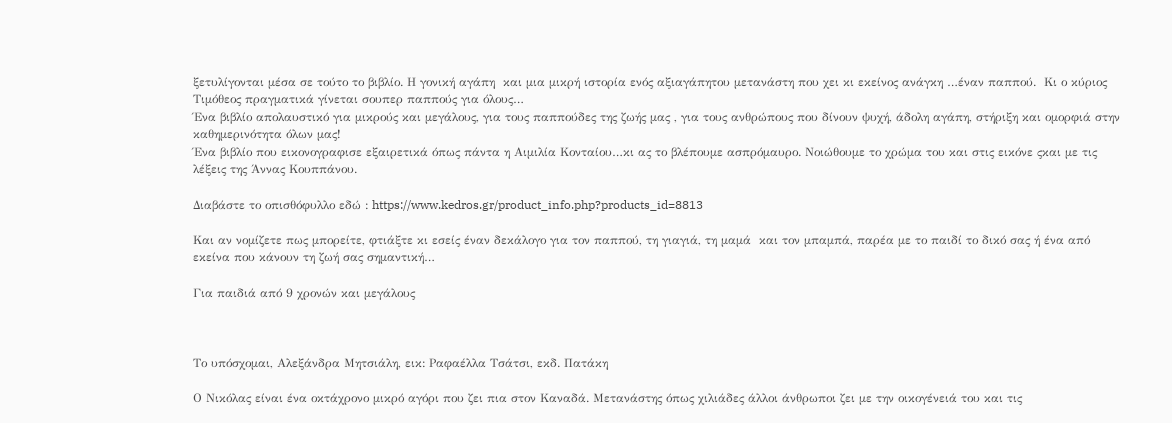ξετυλίγονται μέσα σε τούτο το βιβλίο. Η γονική αγάπη  και μια μικρή ιστορία ενός αξιαγάπητου μετανάστη που χει κι εκείνος ανάγκη …έναν παππού.  Κι ο κύριος Τιμόθεος πραγματικά γίνεται σουπερ παππούς για όλους…
Ένα βιβλίο απολαυστικό για μικρούς και μεγάλους, για τους παππούδες της ζωής μας , για τους ανθρώπους που δίνουν ψυχή, άδολη αγάπη, στήριξη και ομορφιά στην καθημερινότητα όλων μας!
Ένα βιβλίο που εικονογραφισε εξαιρετικά όπως πάντα η Αιμιλία Κονταίου…κι ας το βλέπουμε ασπρόμαυρο. Νοιώθουμε το χρώμα του και στις εικόνε ςκαι με τις λέξεις της Άννας Κουππάνου.

Διαβάστε το οπισθόφυλλο εδώ : https://www.kedros.gr/product_info.php?products_id=8813

Και αν νομίζετε πως μπορείτε, φτιάξτε κι εσείς έναν δεκάλογο για τον παππού, τη γιαγιά, τη μαμά  και τον μπαμπά, παρέα με το παιδί το δικό σας ή ένα από εκείνα που κάνουν τη ζωή σας σημαντική…

Για παιδιά από 9 χρονών και μεγάλους



Το υπόσχομαι, Αλεξάνδρα Μητσιάλη, εικ: Ραφαέλλα Τσάτσι, εκδ. Πατάκη

Ο Νικόλας είναι ένα οκτάχρονο μικρό αγόρι που ζει πια στον Καναδά. Μετανάστης όπως χιλιάδες άλλοι άνθρωποι ζει με την οικογένειά του και τις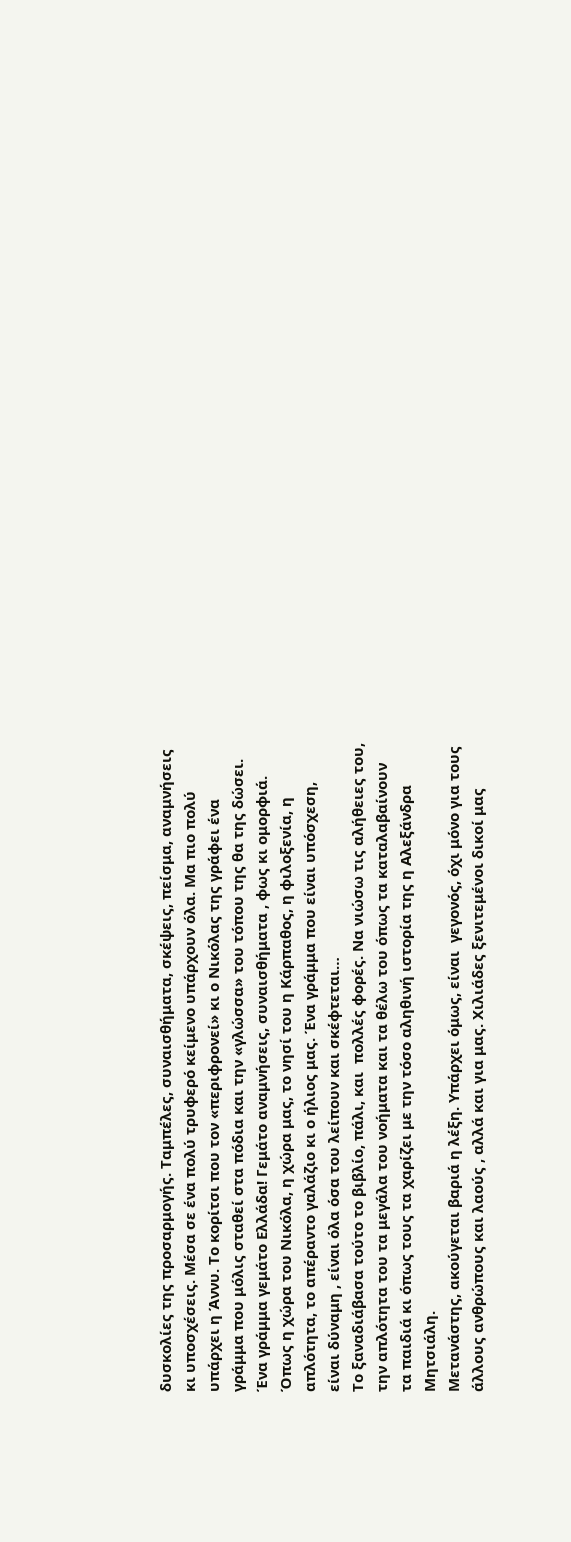δυσκολίες της προσαρμογής. Ταμπέλες, συναισθήματα, σκέψεις, πείσμα, αναμνήσεις κι υποσχέσεις. Μέσα σε ένα πολύ τρυφερό κείμενο υπάρχουν όλα. Μα πιο πολύ υπάρχει η Άννυ. Το κορίτσι που τον «περιφρονεί» κι ο Νικόλας της γράφει ένα γράμμα που μόλις σταθεί στα πόδια και την «γλώσσα» του τόπου της θα της δώσει. Ένα γράμμα γεμάτο Ελλάδα! Γεμάτο αναμνήσεις, συναισθήματα , φως κι ομορφιά. Όπως η χώρα του Νικόλα, η χώρα μας, το νησί του η Κάρπαθος, η φιλοξενία, η απλότητα, το απέραντο γαλάζιο κι ο ήλιος μας. Ένα γράμμα που είναι υπόσχεση, είναι δύναμη , είναι όλα όσα του λείπουν και σκέφτεται…
Το ξαναδιάβασα τούτο το βιβλίο, πάλι, και  πολλές φορές. Να νιώσω τις αλήθειες του, την απλότητα του τα μεγάλα του νοήματα και τα θέλω του όπως τα καταλαβαίνουν τα παιδιά κι όπως τους τα χαρίζει με την τόσο αληθινή ιστορία της η Αλεξάνδρα Μητσιάλη.
Μετανάστης, ακούγεται βαριά η λέξη. Υπάρχει όμως, είναι  γεγονός, όχι μόνο για τους άλλους ανθρώπους και λαούς , αλλά και για μας. Χιλιάδες ξενιτεμένοι δικοί μας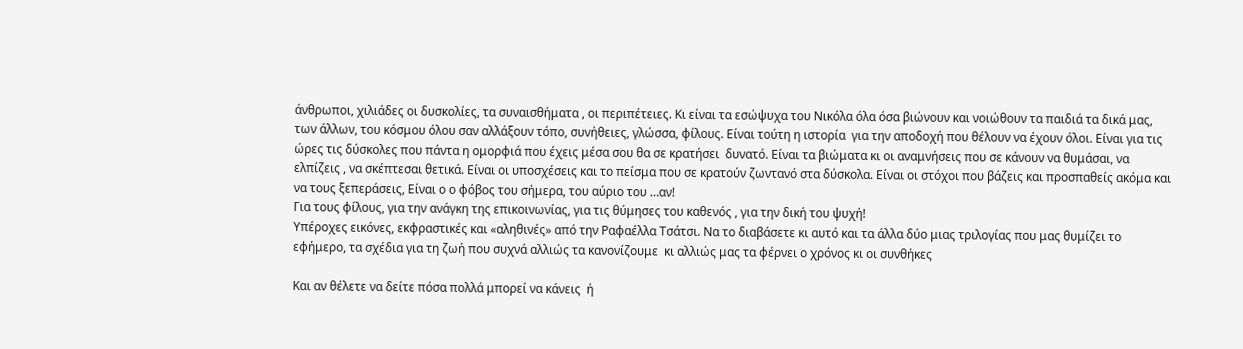άνθρωποι, χιλιάδες οι δυσκολίες, τα συναισθήματα , οι περιπέτειες. Κι είναι τα εσώψυχα του Νικόλα όλα όσα βιώνουν και νοιώθουν τα παιδιά τα δικά μας, των άλλων, του κόσμου όλου σαν αλλάξουν τόπο, συνήθειες, γλώσσα, φίλους. Είναι τούτη η ιστορία  για την αποδοχή που θέλουν να έχουν όλοι. Είναι για τις ώρες τις δύσκολες που πάντα η ομορφιά που έχεις μέσα σου θα σε κρατήσει  δυνατό. Είναι τα βιώματα κι οι αναμνήσεις που σε κάνουν να θυμάσαι, να ελπίζεις , να σκέπτεσαι θετικά. Είναι οι υποσχέσεις και το πείσμα που σε κρατούν ζωντανό στα δύσκολα. Είναι οι στόχοι που βάζεις και προσπαθείς ακόμα και να τους ξεπεράσεις, Είναι ο ο φόβος του σήμερα, του αύριο του …αν!
Για τους φίλους, για την ανάγκη της επικοινωνίας, για τις θύμησες του καθενός , για την δική του ψυχή!
Υπέροχες εικόνες, εκφραστικές και «αληθινές» από την Ραφαέλλα Τσάτσι. Να το διαβάσετε κι αυτό και τα άλλα δύο μιας τριλογίας που μας θυμίζει το εφήμερο, τα σχέδια για τη ζωή που συχνά αλλιώς τα κανονίζουμε  κι αλλιώς μας τα φέρνει ο χρόνος κι οι συνθήκες

Και αν θέλετε να δείτε πόσα πολλά μπορεί να κάνεις  ή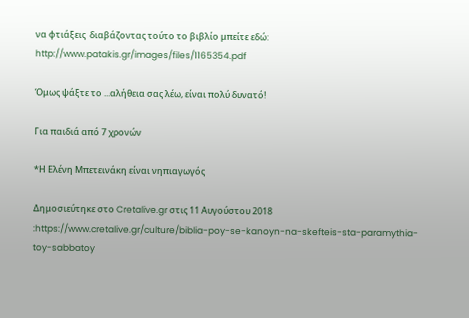να φτιάξεις  διαβάζοντας τούτο το βιβλίο μπείτε εδώ: http://www.patakis.gr/images/files/1165354.pdf

Όμως ψάξτε το ...αλήθεια σας λέω, είναι πολύ δυνατό!

Για παιδιά από 7 χρονών

*Η Ελένη Μπετεινάκη είναι νηπιαγωγός

Δημοσιεύτηκε στο Cretalive.gr στις 11 Αυγούστου 2018 :https://www.cretalive.gr/culture/biblia-poy-se-kanoyn-na-skefteis-sta-paramythia-toy-sabbatoy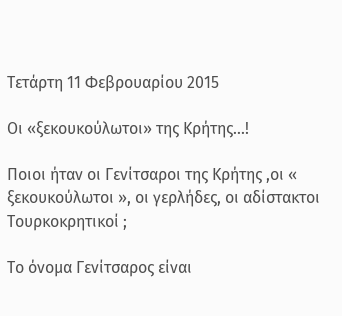Τετάρτη 11 Φεβρουαρίου 2015

Οι «ξεκουκούλωτοι» της Κρήτης...!

Ποιοι ήταν οι Γενίτσαροι της Κρήτης ,οι « ξεκουκούλωτοι », οι γερλήδες, οι αδίστακτοι Τουρκοκρητικοί ;

Το όνομα Γενίτσαρος είναι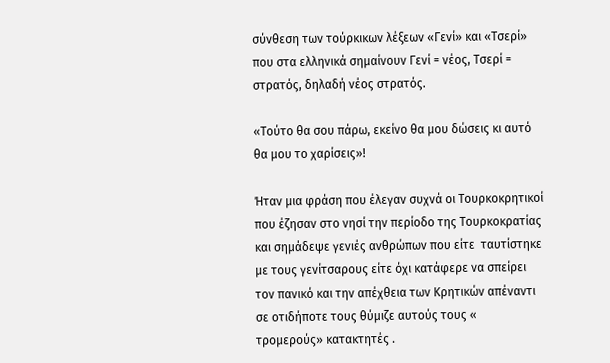σύνθεση των τούρκικων λέξεων «Γενί» και «Τσερί» που στα ελληνικά σημαίνουν Γενί = νέος, Τσερί = στρατός, δηλαδή νέος στρατός.

«Τούτο θα σου πάρω, εκείνο θα μου δώσεις κι αυτό θα μου το χαρίσεις»!

Ήταν μια φράση που έλεγαν συχνά οι Τουρκοκρητικοί που έζησαν στο νησί την περίοδο της Τουρκοκρατίας  και σημάδεψε γενιές ανθρώπων που είτε  ταυτίστηκε με τους γενίτσαρους είτε όχι κατάφερε να σπείρει τον πανικό και την απέχθεια των Κρητικών απέναντι σε οτιδήποτε τους θύμιζε αυτούς τους « τρομερούς» κατακτητές .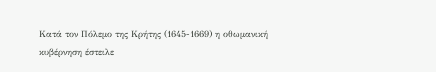Κατά τον Πόλεμο της Κρήτης (1645-1669) η οθωμανική κυβέρνηση έστειλε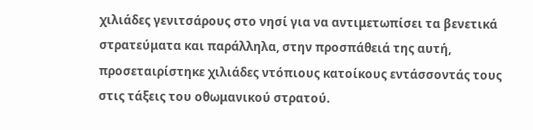χιλιάδες γενιτσάρους στο νησί για να αντιμετωπίσει τα βενετικά στρατεύματα και παράλληλα, στην προσπάθειά της αυτή, προσεταιρίστηκε χιλιάδες ντόπιους κατοίκους εντάσσοντάς τους στις τάξεις του οθωμανικού στρατού.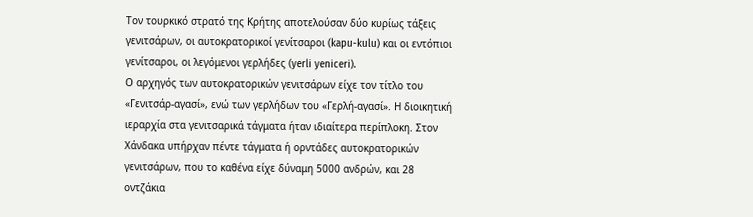Τον τουρκικό στρατό της Κρήτης αποτελούσαν δύο κυρίως τάξεις γενιτσάρων, οι αυτοκρατορικοί γενίτσαροι (kapu-kulu) και οι εντόπιοι γενίτσαροι, οι λεγόμενοι γερλήδες (yerli yeniceri).
Ο αρχηγός των αυτοκρατορικών γενιτσάρων είχε τον τίτλο του «Γενιτσάρ-αγασί», ενώ των γερλήδων του «Γερλή-αγασί». Η διοικητική ιεραρχία στα γενιτσαρικά τάγματα ήταν ιδιαίτερα περίπλοκη. Στον Χάνδακα υπήρχαν πέντε τάγματα ή ορντάδες αυτοκρατορικών γενιτσάρων, που το καθένα είχε δύναμη 5000 ανδρών, και 28 οντζάκια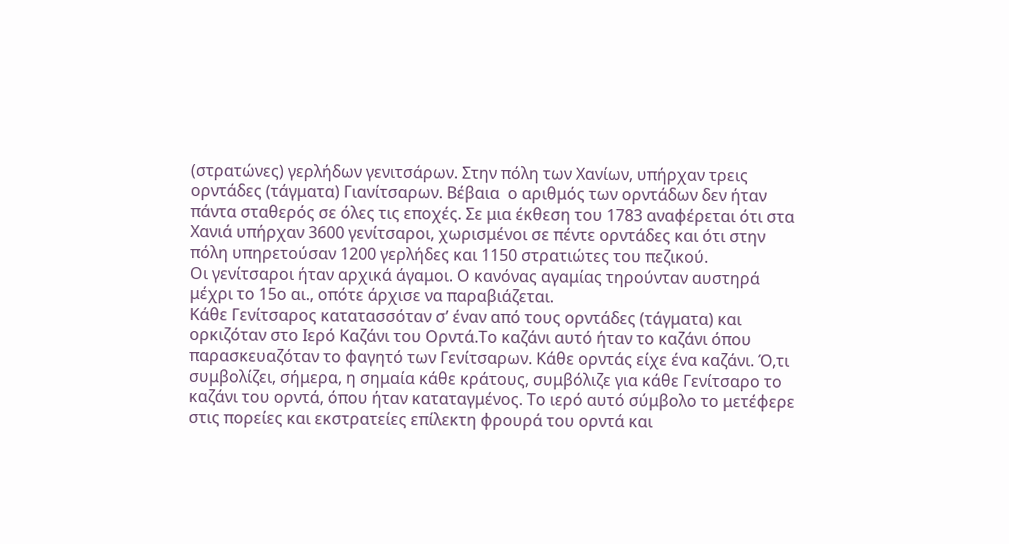(στρατώνες) γερλήδων γενιτσάρων. Στην πόλη των Χανίων, υπήρχαν τρεις ορντάδες (τάγματα) Γιανίτσαρων. Βέβαια  ο αριθμός των ορντάδων δεν ήταν πάντα σταθερός σε όλες τις εποχές. Σε μια έκθεση του 1783 αναφέρεται ότι στα  Χανιά υπήρχαν 3600 γενίτσαροι, χωρισμένοι σε πέντε ορντάδες και ότι στην πόλη υπηρετούσαν 1200 γερλήδες και 1150 στρατιώτες του πεζικού.
Οι γενίτσαροι ήταν αρχικά άγαμοι. Ο κανόνας αγαμίας τηρούνταν αυστηρά μέχρι το 15ο αι., οπότε άρχισε να παραβιάζεται.
Κάθε Γενίτσαρος κατατασσόταν σ’ έναν από τους ορντάδες (τάγματα) και ορκιζόταν στο Ιερό Καζάνι του Ορντά.Το καζάνι αυτό ήταν το καζάνι όπου παρασκευαζόταν το φαγητό των Γενίτσαρων. Κάθε ορντάς είχε ένα καζάνι. Ό,τι συμβολίζει, σήμερα, η σημαία κάθε κράτους, συμβόλιζε για κάθε Γενίτσαρο το καζάνι του ορντά, όπου ήταν καταταγμένος. Το ιερό αυτό σύμβολο το μετέφερε στις πορείες και εκστρατείες επίλεκτη φρουρά του ορντά και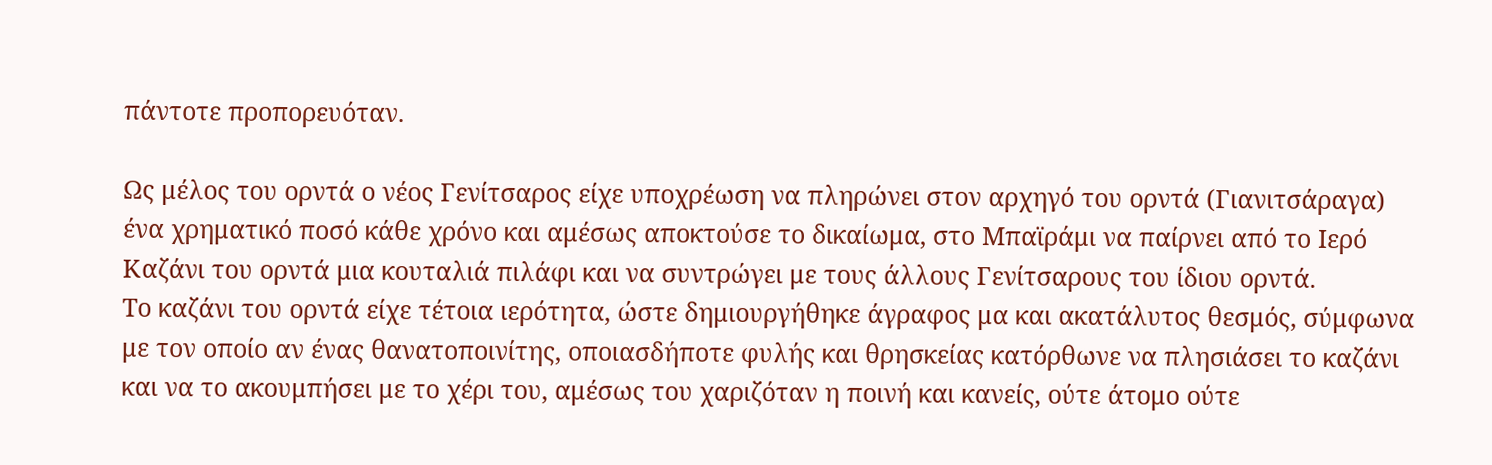πάντοτε προπορευόταν.

Ως μέλος του ορντά ο νέος Γενίτσαρος είχε υποχρέωση να πληρώνει στον αρχηγό του ορντά (Γιανιτσάραγα) ένα χρηματικό ποσό κάθε χρόνο και αμέσως αποκτούσε το δικαίωμα, στο Μπαϊράμι να παίρνει από το Ιερό Καζάνι του ορντά μια κουταλιά πιλάφι και να συντρώγει με τους άλλους Γενίτσαρους του ίδιου ορντά.
Το καζάνι του ορντά είχε τέτοια ιερότητα, ώστε δημιουργήθηκε άγραφος μα και ακατάλυτος θεσμός, σύμφωνα με τον οποίο αν ένας θανατοποινίτης, οποιασδήποτε φυλής και θρησκείας κατόρθωνε να πλησιάσει το καζάνι και να το ακουμπήσει με το χέρι του, αμέσως του χαριζόταν η ποινή και κανείς, ούτε άτομο ούτε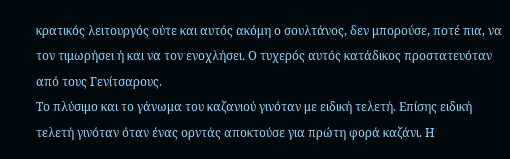κρατικός λειτουργός ούτε και αυτός ακόμη ο σουλτάνος, δεν μπορούσε, ποτέ πια, να τον τιμωρήσει ή και να τον ενοχλήσει. Ο τυχερός αυτός κατάδικος προστατευόταν από τους Γενίτσαρους.
Το πλύσιμο και το γάνωμα του καζανιού γινόταν με ειδική τελετή. Επίσης ειδική τελετή γινόταν όταν ένας ορντάς αποκτούσε για πρώτη φορά καζάνι. Η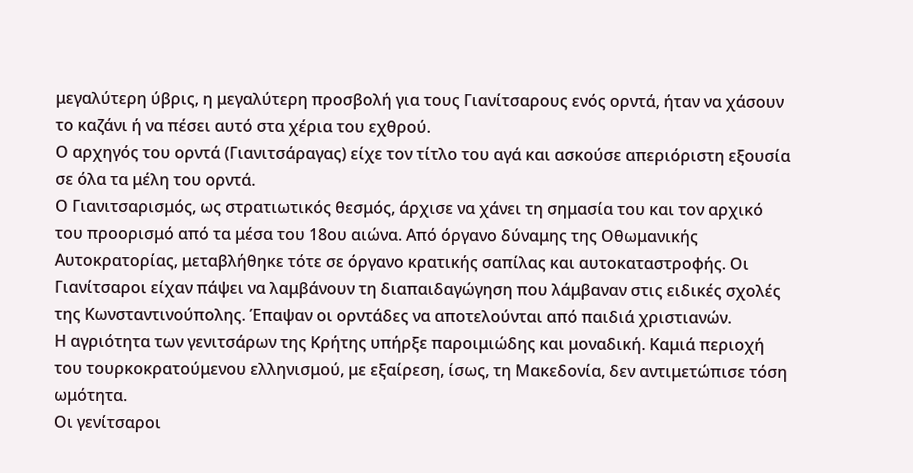μεγαλύτερη ύβρις, η μεγαλύτερη προσβολή για τους Γιανίτσαρους ενός ορντά, ήταν να χάσουν το καζάνι ή να πέσει αυτό στα χέρια του εχθρού.
Ο αρχηγός του ορντά (Γιανιτσάραγας) είχε τον τίτλο του αγά και ασκούσε απεριόριστη εξουσία σε όλα τα μέλη του ορντά.
Ο Γιανιτσαρισμός, ως στρατιωτικός θεσμός, άρχισε να χάνει τη σημασία του και τον αρχικό του προορισμό από τα μέσα του 18ου αιώνα. Από όργανο δύναμης της Οθωμανικής Αυτοκρατορίας, μεταβλήθηκε τότε σε όργανο κρατικής σαπίλας και αυτοκαταστροφής. Οι Γιανίτσαροι είχαν πάψει να λαμβάνουν τη διαπαιδαγώγηση που λάμβαναν στις ειδικές σχολές της Κωνσταντινούπολης. Έπαψαν οι ορντάδες να αποτελούνται από παιδιά χριστιανών.
Η αγριότητα των γενιτσάρων της Κρήτης υπήρξε παροιμιώδης και μοναδική. Καμιά περιοχή του τουρκοκρατούμενου ελληνισμού, με εξαίρεση, ίσως, τη Μακεδονία, δεν αντιμετώπισε τόση ωμότητα.
Οι γενίτσαροι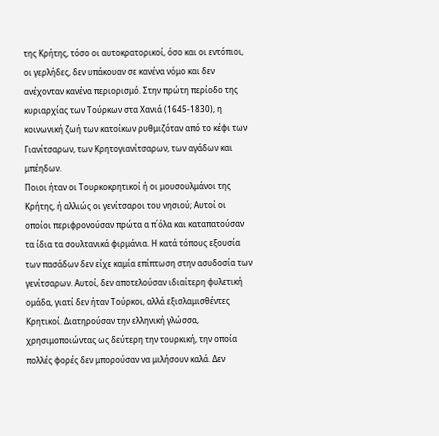της Κρήτης, τόσο οι αυτοκρατορικοί, όσο και οι εντόπιοι, οι γερλήδες, δεν υπάκουαν σε κανένα νόμο και δεν ανέχονταν κανένα περιορισμό. Στην πρώτη περίοδο της κυριαρχίας των Τούρκων στα Χανιά (1645-1830), η κοινωνική ζωή των κατοίκων ρυθμιζόταν από το κέφι των Γιανίτσαρων, των Κρητογιανίτσαρων, των αγάδων και μπέηδων.
Ποιοι ήταν οι Τουρκοκρητικοί ή οι μουσουλμάνοι της Κρήτης, ή αλλιώς οι γενίτσαροι του νησιού; Αυτοί οι οποίοι περιφρονούσαν πρώτα α π΄όλα και καταπατούσαν τα ίδια τα σουλτανικά φιρμάνια. Η κατά τόπους εξουσία των πασάδων δεν είχε καμία επίπτωση στην ασυδοσία των γενίτσαρων. Αυτοί, δεν αποτελούσαν ιδιαίτερη φυλετική ομάδα, γιατί δεν ήταν Τούρκοι, αλλά εξισλαμισθέντες Κρητικοί. Διατηρούσαν την ελληνική γλώσσα, χρησιμοποιώντας ως δεύτερη την τουρκική, την οποία πολλές φορές δεν μπορούσαν να μιλήσουν καλά. Δεν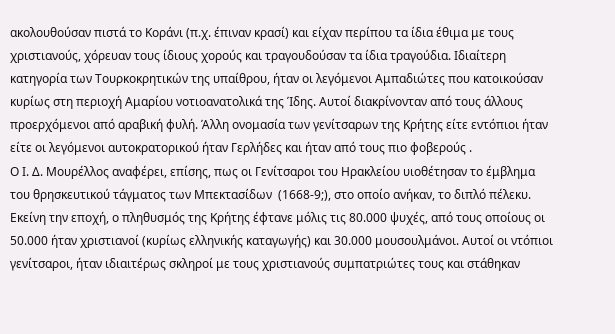ακολουθούσαν πιστά το Κοράνι (π.χ. έπιναν κρασί) και είχαν περίπου τα ίδια έθιμα με τους χριστιανούς, χόρευαν τους ίδιους χορούς και τραγουδούσαν τα ίδια τραγούδια. Ιδιαίτερη κατηγορία των Τουρκοκρητικών της υπαίθρου, ήταν οι λεγόμενοι Αμπαδιώτες που κατοικούσαν κυρίως στη περιοχή Αμαρίου νοτιοανατολικά της Ίδης. Αυτοί διακρίνονταν από τους άλλους προερχόμενοι από αραβική φυλή. Άλλη ονομασία των γενίτσαρων της Κρήτης είτε εντόπιοι ήταν είτε οι λεγόμενοι αυτοκρατορικού ήταν Γερλήδες και ήταν από τους πιο φοβερούς .
Ο Ι. Δ. Μουρέλλος αναφέρει, επίσης, πως οι Γενίτσαροι του Ηρακλείου υιοθέτησαν το έμβλημα του θρησκευτικού τάγματος των Μπεκτασίδων  (1668-9;), στο οποίο ανήκαν, το διπλό πέλεκυ.
Εκείνη την εποχή, ο πληθυσμός της Κρήτης έφτανε μόλις τις 80.000 ψυχές, από τους οποίους οι 50.000 ήταν χριστιανοί (κυρίως ελληνικής καταγωγής) και 30.000 μουσουλμάνοι. Αυτοί οι ντόπιοι γενίτσαροι, ήταν ιδιαιτέρως σκληροί με τους χριστιανούς συμπατριώτες τους και στάθηκαν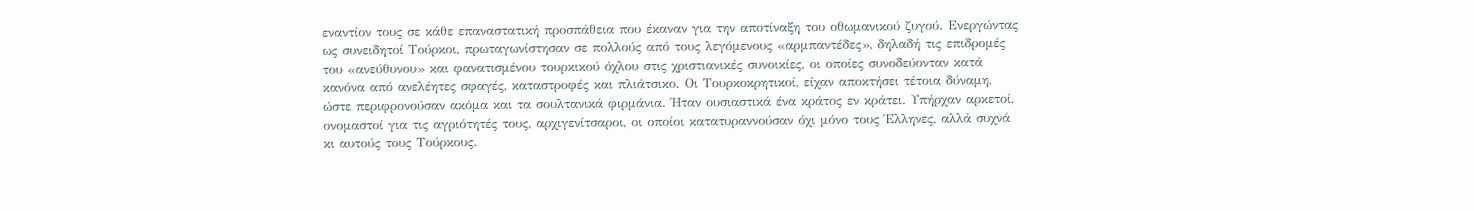εναντίον τους σε κάθε επαναστατική προσπάθεια που έκαναν για την αποτίναξη του οθωμανικού ζυγού. Ενεργώντας ως συνειδητοί Τούρκοι, πρωταγωνίστησαν σε πολλούς από τους λεγόμενους «αρμπαντέδες», δηλαδή τις επιδρομές του «ανεύθυνου» και φανατισμένου τουρκικού όχλου στις χριστιανικές συνοικίες, οι οποίες συνοδεύονταν κατά κανόνα από ανελέητες σφαγές, καταστροφές και πλιάτσικο. Οι Τουρκοκρητικοί, είχαν αποκτήσει τέτοια δύναμη, ώστε περιφρονούσαν ακόμα και τα σουλτανικά φιρμάνια. Ήταν ουσιαστικά ένα κράτος εν κράτει. Υπήρχαν αρκετοί, ονομαστοί για τις αγριότητές τους, αρχιγενίτσαροι, οι οποίοι κατατυραννούσαν όχι μόνο τους Έλληνες, αλλά συχνά κι αυτούς τους Τούρκους.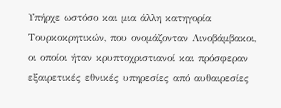Υπήρχε ωστόσο και μια άλλη κατηγορία Τουρκοκρητικών, που ονομάζονταν Λινοβάμβακοι, οι οποίοι ήταν κρυπτοχριστιανοί και πρόσφεραν εξαιρετικές εθνικές υπηρεσίες από αυθαιρεσίες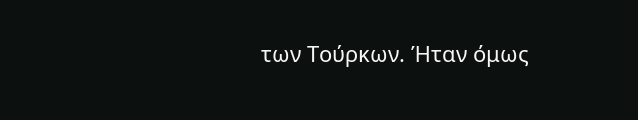των Τούρκων. Ήταν όμως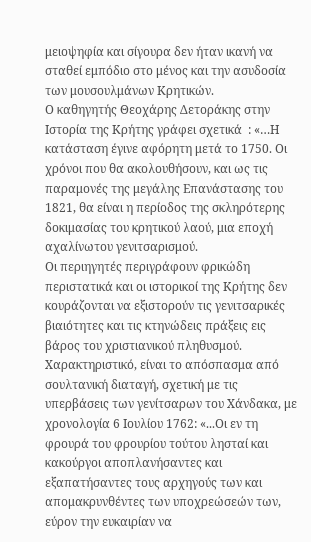μειοψηφία και σίγουρα δεν ήταν ικανή να σταθεί εμπόδιο στο μένος και την ασυδοσία των μουσουλμάνων Κρητικών.
Ο καθηγητής Θεοχάρης Δετοράκης στην Ιστορία της Κρήτης γράφει σχετικά  : «…Η κατάσταση έγινε αφόρητη μετά το 1750. Οι χρόνοι που θα ακολουθήσουν, και ως τις παραμονές της μεγάλης Επανάστασης του 1821, θα είναι η περίοδος της σκληρότερης δοκιμασίας του κρητικού λαού, μια εποχή αχαλίνωτου γενιτσαρισμού.
Οι περιηγητές περιγράφουν φρικώδη περιστατικά και οι ιστορικοί της Κρήτης δεν κουράζονται να εξιστορούν τις γενιτσαρικές βιαιότητες και τις κτηνώδεις πράξεις εις βάρος του χριστιανικού πληθυσμού. Χαρακτηριστικό, είναι το απόσπασμα από σουλτανική διαταγή, σχετική με τις υπερβάσεις των γενίτσαρων του Χάνδακα, με χρονολογία 6 Ιουλίου 1762: «...Οι εν τη φρουρά του φρουρίου τούτου λησταί και κακούργοι αποπλανήσαντες και εξαπατήσαντες τους αρχηγούς των και απομακρυνθέντες των υποχρεώσεών των, εύρον την ευκαιρίαν να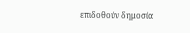επιδοθούν δημοσία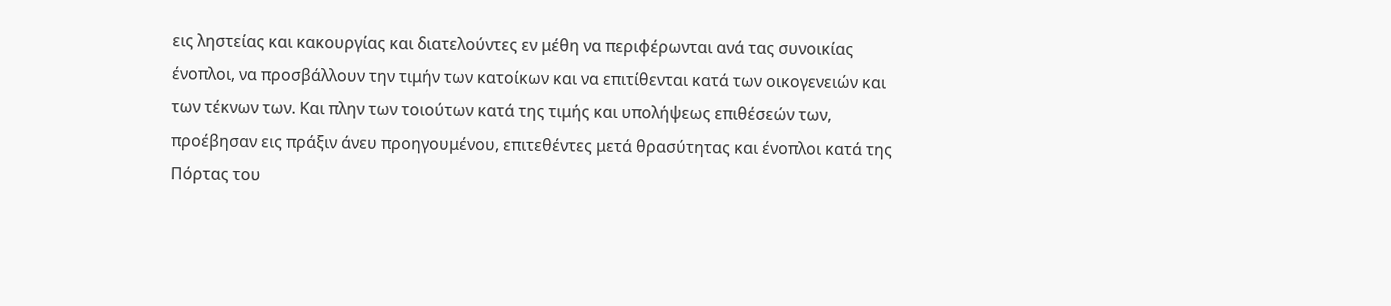εις ληστείας και κακουργίας και διατελούντες εν μέθη να περιφέρωνται ανά τας συνοικίας ένοπλοι, να προσβάλλουν την τιμήν των κατοίκων και να επιτίθενται κατά των οικογενειών και των τέκνων των. Και πλην των τοιούτων κατά της τιμής και υπολήψεως επιθέσεών των, προέβησαν εις πράξιν άνευ προηγουμένου, επιτεθέντες μετά θρασύτητας και ένοπλοι κατά της Πόρτας του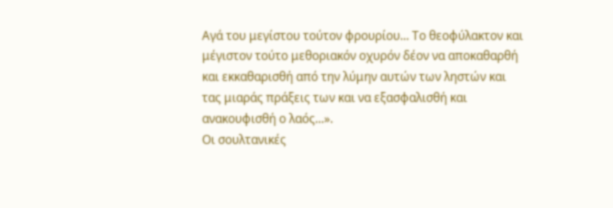Αγά του μεγίστου τούτον φρουρίου... Το θεοφύλακτον και μέγιστον τούτο μεθοριακόν οχυρόν δέον να αποκαθαρθή και εκκαθαρισθή από την λύμην αυτών των ληστών και τας μιαράς πράξεις των και να εξασφαλισθή και ανακουφισθή ο λαός...».
Οι σουλτανικές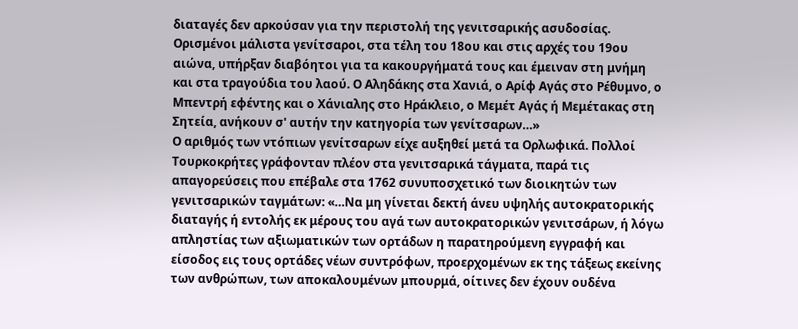διαταγές δεν αρκούσαν για την περιστολή της γενιτσαρικής ασυδοσίας. Ορισμένοι μάλιστα γενίτσαροι, στα τέλη του 18ου και στις αρχές του 19ου αιώνα, υπήρξαν διαβόητοι για τα κακουργήματά τους και έμειναν στη μνήμη και στα τραγούδια του λαού. Ο Αληδάκης στα Χανιά, ο Αρίφ Αγάς στο Ρέθυμνο, ο Μπεντρή εφέντης και ο Χάνιαλης στο Ηράκλειο, ο Μεμέτ Αγάς ή Μεμέτακας στη Σητεία, ανήκουν σ' αυτήν την κατηγορία των γενίτσαρων…»
Ο αριθμός των ντόπιων γενίτσαρων είχε αυξηθεί μετά τα Ορλωφικά. Πολλοί Τουρκοκρήτες γράφονταν πλέον στα γενιτσαρικά τάγματα, παρά τις απαγορεύσεις που επέβαλε στα 1762 συνυποσχετικό των διοικητών των γενιτσαρικών ταγμάτων: «…Να μη γίνεται δεκτή άνευ υψηλής αυτοκρατορικής διαταγής ή εντολής εκ μέρους του αγά των αυτοκρατορικών γενιτσάρων, ή λόγω απληστίας των αξιωματικών των ορτάδων η παρατηρούμενη εγγραφή και είσοδος εις τους ορτάδες νέων συντρόφων, προερχομένων εκ της τάξεως εκείνης των ανθρώπων, των αποκαλουμένων μπουρμά, οίτινες δεν έχουν ουδένα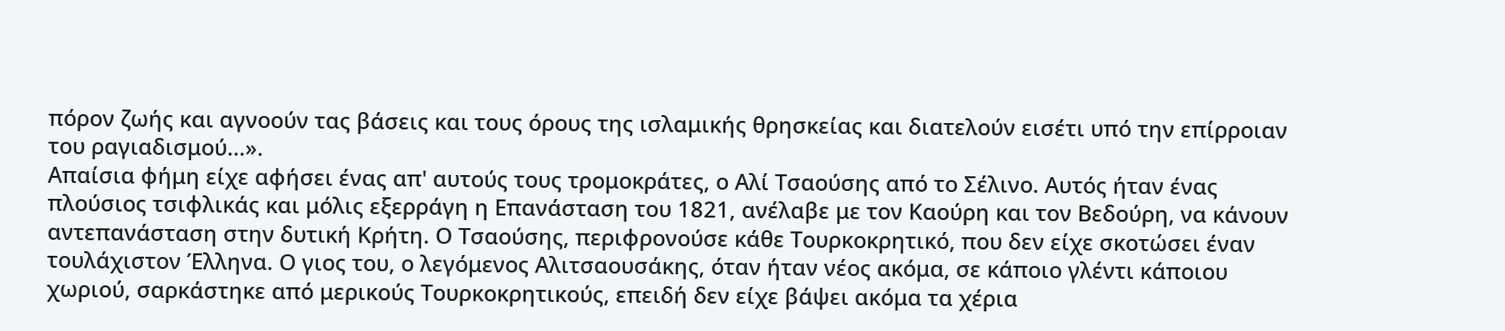πόρον ζωής και αγνοούν τας βάσεις και τους όρους της ισλαμικής θρησκείας και διατελούν εισέτι υπό την επίρροιαν του ραγιαδισμού...».
Απαίσια φήμη είχε αφήσει ένας απ' αυτούς τους τρομοκράτες, ο Αλί Τσαούσης από το Σέλινο. Αυτός ήταν ένας πλούσιος τσιφλικάς και μόλις εξερράγη η Επανάσταση του 1821, ανέλαβε με τον Καούρη και τον Βεδούρη, να κάνουν αντεπανάσταση στην δυτική Κρήτη. Ο Τσαούσης, περιφρονούσε κάθε Τουρκοκρητικό, που δεν είχε σκοτώσει έναν τουλάχιστον Έλληνα. Ο γιος του, ο λεγόμενος Αλιτσαουσάκης, όταν ήταν νέος ακόμα, σε κάποιο γλέντι κάποιου χωριού, σαρκάστηκε από μερικούς Τουρκοκρητικούς, επειδή δεν είχε βάψει ακόμα τα χέρια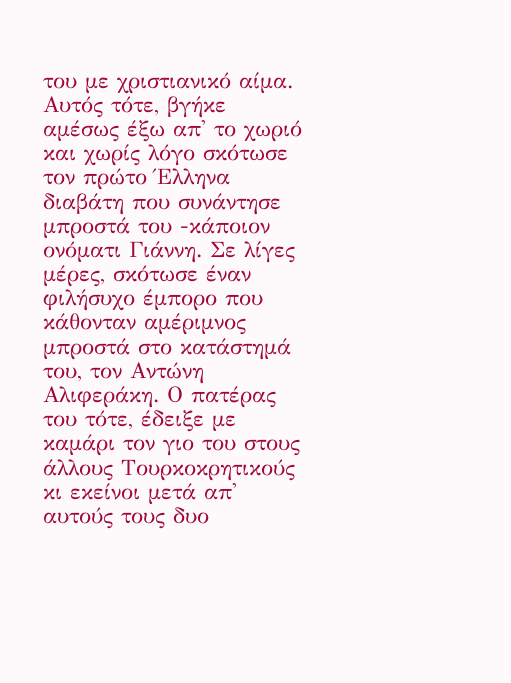του με χριστιανικό αίμα. Αυτός τότε, βγήκε αμέσως έξω απ' το χωριό και χωρίς λόγο σκότωσε τον πρώτο Έλληνα διαβάτη που συνάντησε μπροστά του -κάποιον ονόματι Γιάννη. Σε λίγες μέρες, σκότωσε έναν φιλήσυχο έμπορο που κάθονταν αμέριμνος μπροστά στο κατάστημά του, τον Αντώνη Αλιφεράκη. Ο πατέρας του τότε, έδειξε με καμάρι τον γιο του στους άλλους Τουρκοκρητικούς κι εκείνοι μετά απ' αυτούς τους δυο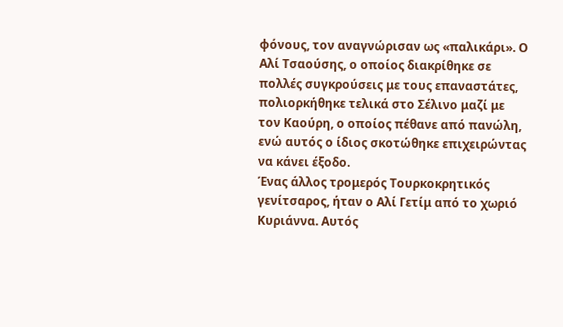φόνους, τον αναγνώρισαν ως «παλικάρι». Ο Αλί Τσαούσης, ο οποίος διακρίθηκε σε πολλές συγκρούσεις με τους επαναστάτες, πολιορκήθηκε τελικά στο Σέλινο μαζί με τον Καούρη, ο οποίος πέθανε από πανώλη, ενώ αυτός ο ίδιος σκοτώθηκε επιχειρώντας να κάνει έξοδο.
Ένας άλλος τρομερός Τουρκοκρητικός γενίτσαρος, ήταν ο Αλί Γετίμ από το χωριό Κυριάννα. Αυτός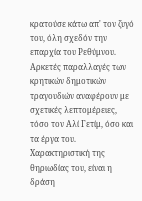κρατούσε κάτω απ' τον ζυγό του, όλη σχεδόν την επαρχία του Ρεθύμνου. Αρκετές παραλλαγές των κρητικών δημοτικών τραγουδιών αναφέρουν με σχετικές λεπτομέρειες, τόσο τον Αλί Γετίμ, όσο και τα έργα του. Χαρακτηριστική της θηριωδίας του, είναι η δράση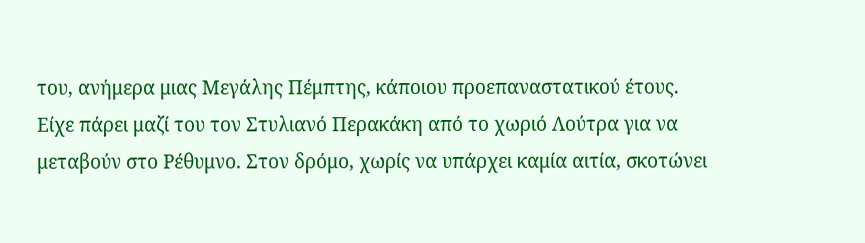του, ανήμερα μιας Μεγάλης Πέμπτης, κάποιου προεπαναστατικού έτους. Είχε πάρει μαζί του τον Στυλιανό Περακάκη από το χωριό Λούτρα για να μεταβούν στο Ρέθυμνο. Στον δρόμο, χωρίς να υπάρχει καμία αιτία, σκοτώνει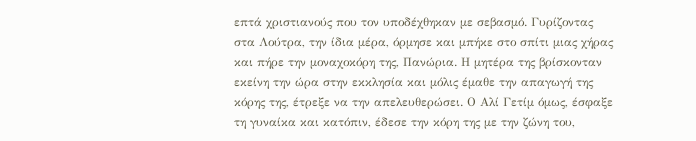επτά χριστιανούς που τον υποδέχθηκαν με σεβασμό. Γυρίζοντας στα Λούτρα, την ίδια μέρα, όρμησε και μπήκε στο σπίτι μιας χήρας και πήρε την μοναχοκόρη της, Πανώρια. Η μητέρα της βρίσκονταν εκείνη την ώρα στην εκκλησία και μόλις έμαθε την απαγωγή της κόρης της, έτρεξε να την απελευθερώσει. Ο Αλί Γετίμ όμως, έσφαξε τη γυναίκα και κατόπιν, έδεσε την κόρη της με την ζώνη του,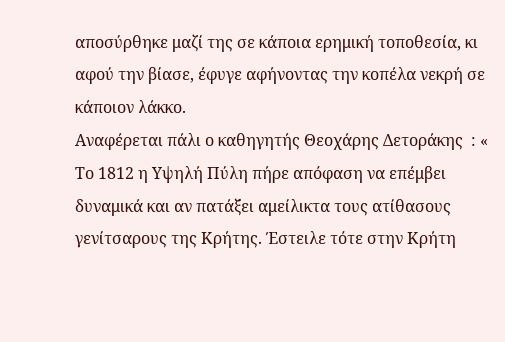αποσύρθηκε μαζί της σε κάποια ερημική τοποθεσία, κι αφού την βίασε, έφυγε αφήνοντας την κοπέλα νεκρή σε κάποιον λάκκο.
Αναφέρεται πάλι ο καθηγητής Θεοχάρης Δετοράκης  : « Το 1812 η Υψηλή Πύλη πήρε απόφαση να επέμβει δυναμικά και αν πατάξει αμείλικτα τους ατίθασους γενίτσαρους της Κρήτης. Έστειλε τότε στην Κρήτη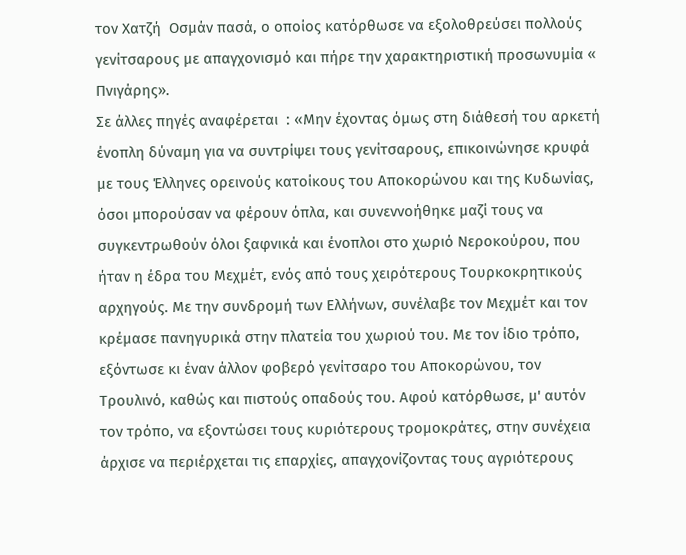τον Χατζή  Οσμάν πασά, ο οποίος κατόρθωσε να εξολοθρεύσει πολλούς γενίτσαρους με απαγχονισμό και πήρε την χαρακτηριστική προσωνυμία « Πνιγάρης».
Σε άλλες πηγές αναφέρεται  : «Μην έχοντας όμως στη διάθεσή του αρκετή ένοπλη δύναμη για να συντρίψει τους γενίτσαρους, επικοινώνησε κρυφά με τους Έλληνες ορεινούς κατοίκους του Αποκορώνου και της Κυδωνίας, όσοι μπορούσαν να φέρουν όπλα, και συνεννοήθηκε μαζί τους να συγκεντρωθούν όλοι ξαφνικά και ένοπλοι στο χωριό Νεροκούρου, που ήταν η έδρα του Μεχμέτ, ενός από τους χειρότερους Τουρκοκρητικούς αρχηγούς. Με την συνδρομή των Ελλήνων, συνέλαβε τον Μεχμέτ και τον κρέμασε πανηγυρικά στην πλατεία του χωριού του. Με τον ίδιο τρόπο, εξόντωσε κι έναν άλλον φοβερό γενίτσαρο του Αποκορώνου, τον Τρουλινό, καθώς και πιστούς οπαδούς του. Αφού κατόρθωσε, μ' αυτόν τον τρόπο, να εξοντώσει τους κυριότερους τρομοκράτες, στην συνέχεια άρχισε να περιέρχεται τις επαρχίες, απαγχονίζοντας τους αγριότερους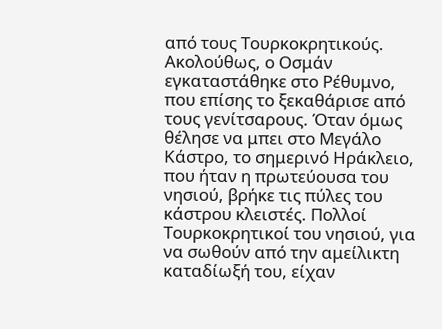από τους Τουρκοκρητικούς.
Ακολούθως, ο Οσμάν εγκαταστάθηκε στο Ρέθυμνο, που επίσης το ξεκαθάρισε από τους γενίτσαρους. Όταν όμως θέλησε να μπει στο Μεγάλο Κάστρο, το σημερινό Ηράκλειο, που ήταν η πρωτεύουσα του νησιού, βρήκε τις πύλες του κάστρου κλειστές. Πολλοί Τουρκοκρητικοί του νησιού, για να σωθούν από την αμείλικτη καταδίωξή του, είχαν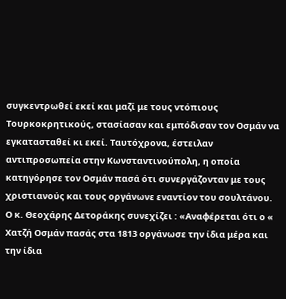συγκεντρωθεί εκεί και μαζί με τους ντόπιους Τουρκοκρητικούς, στασίασαν και εμπόδισαν τον Οσμάν να εγκατασταθεί κι εκεί. Ταυτόχρονα, έστειλαν αντιπροσωπεία στην Κωνσταντινούπολη, η οποία κατηγόρησε τον Οσμάν πασά ότι συνεργάζονταν με τους χριστιανούς και τους οργάνωνε εναντίον του σουλτάνου.
Ο κ. Θεοχάρης Δετοράκης συνεχίζει : «Αναφέρεται ότι ο « Χατζή Οσμάν πασάς στα 1813 οργάνωσε την ίδια μέρα και την ίδια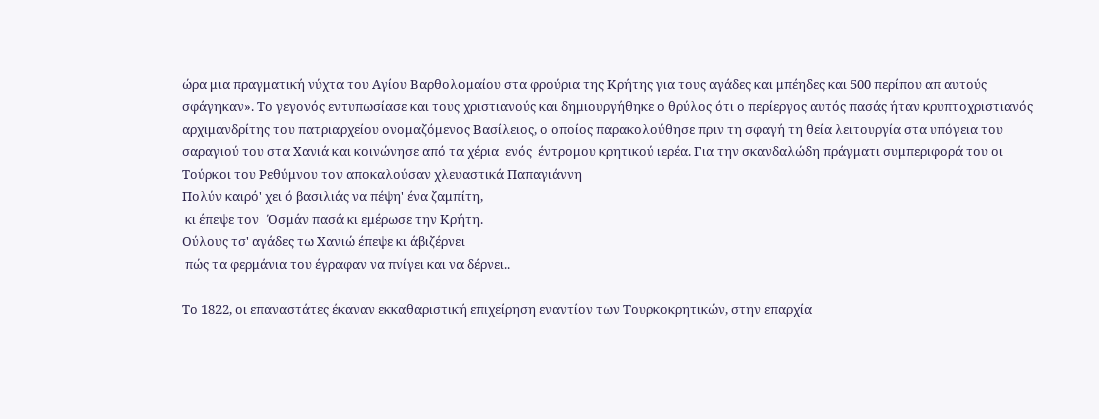ώρα μια πραγματική νύχτα του Αγίου Βαρθολομαίου στα φρούρια της Κρήτης για τους αγάδες και μπέηδες και 500 περίπου απ αυτούς σφάγηκαν». Το γεγονός εντυπωσίασε και τους χριστιανούς και δημιουργήθηκε ο θρύλος ότι ο περίεργος αυτός πασάς ήταν κρυπτοχριστιανός αρχιμανδρίτης του πατριαρχείου ονομαζόμενος Βασίλειος, ο οποίος παρακολούθησε πριν τη σφαγή τη θεία λειτουργία στα υπόγεια του σαραγιού του στα Χανιά και κοινώνησε από τα χέρια  ενός  έντρομου κρητικού ιερέα. Για την σκανδαλώδη πράγματι συμπεριφορά του οι Τούρκοι του Ρεθύμνου τον αποκαλούσαν χλευαστικά Παπαγιάννη
Πολύν καιρό' χει ό βασιλιάς να πέψη' ένα ζαμπίτη,
 κι έπεψε τον   Όσμάν πασά κι εμέρωσε την Κρήτη.
Ούλους τσ' αγάδες τω Χανιώ έπεψε κι άβιζέρνει
 πώς τα φερμάνια του έγραφαν να πνίγει και να δέρνει..

Το 1822, οι επαναστάτες έκαναν εκκαθαριστική επιχείρηση εναντίον των Τουρκοκρητικών, στην επαρχία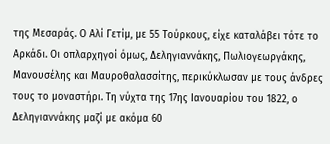της Μεσαράς. Ο Αλί Γετίμ, με 55 Τούρκους, είχε καταλάβει τότε το Αρκάδι. Οι οπλαρχηγοί όμως, Δεληγιαννάκης, Πωλιογεωργάκης, Μανουσέλης και Μαυροθαλασσίτης, περικύκλωσαν με τους άνδρες τους το μοναστήρι. Τη νύχτα της 17ης Ιανουαρίου του 1822, ο Δεληγιαννάκης μαζί με ακόμα 60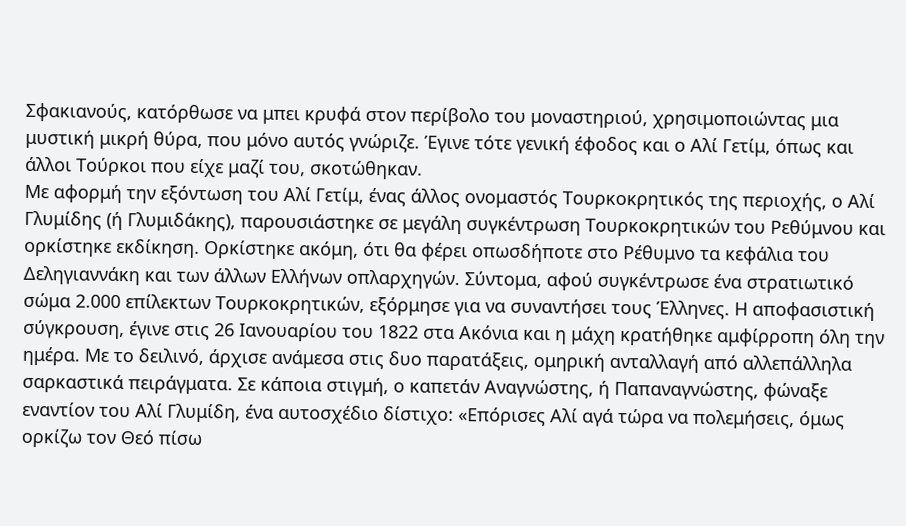Σφακιανούς, κατόρθωσε να μπει κρυφά στον περίβολο του μοναστηριού, χρησιμοποιώντας μια μυστική μικρή θύρα, που μόνο αυτός γνώριζε. Έγινε τότε γενική έφοδος και ο Αλί Γετίμ, όπως και άλλοι Τούρκοι που είχε μαζί του, σκοτώθηκαν.
Με αφορμή την εξόντωση του Αλί Γετίμ, ένας άλλος ονομαστός Τουρκοκρητικός της περιοχής, ο Αλί Γλυμίδης (ή Γλυμιδάκης), παρουσιάστηκε σε μεγάλη συγκέντρωση Τουρκοκρητικών του Ρεθύμνου και ορκίστηκε εκδίκηση. Ορκίστηκε ακόμη, ότι θα φέρει οπωσδήποτε στο Ρέθυμνο τα κεφάλια του Δεληγιαννάκη και των άλλων Ελλήνων οπλαρχηγών. Σύντομα, αφού συγκέντρωσε ένα στρατιωτικό σώμα 2.000 επίλεκτων Τουρκοκρητικών, εξόρμησε για να συναντήσει τους Έλληνες. Η αποφασιστική σύγκρουση, έγινε στις 26 Ιανουαρίου του 1822 στα Ακόνια και η μάχη κρατήθηκε αμφίρροπη όλη την ημέρα. Με το δειλινό, άρχισε ανάμεσα στις δυο παρατάξεις, ομηρική ανταλλαγή από αλλεπάλληλα σαρκαστικά πειράγματα. Σε κάποια στιγμή, ο καπετάν Αναγνώστης, ή Παπαναγνώστης, φώναξε εναντίον του Αλί Γλυμίδη, ένα αυτοσχέδιο δίστιχο: «Επόρισες Αλί αγά τώρα να πολεμήσεις, όμως ορκίζω τον Θεό πίσω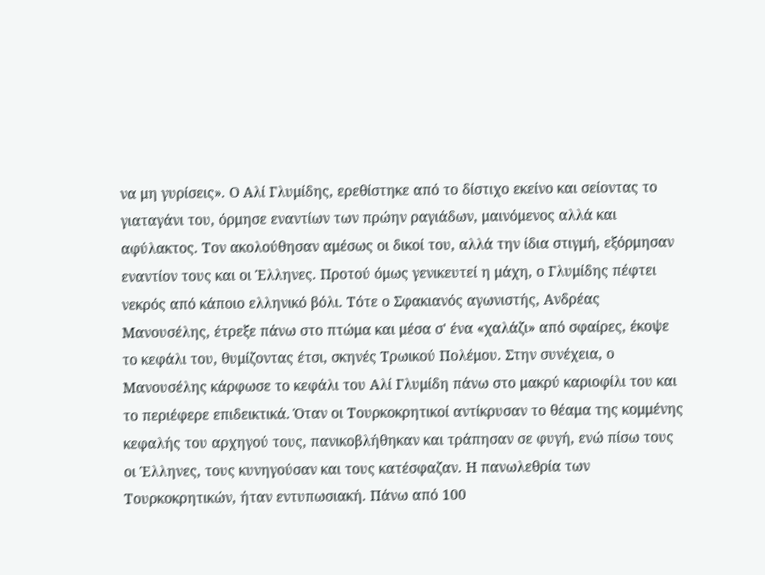να μη γυρίσεις». Ο Αλί Γλυμίδης, ερεθίστηκε από το δίστιχο εκείνο και σείοντας το γιαταγάνι του, όρμησε εναντίων των πρώην ραγιάδων, μαινόμενος αλλά και αφύλακτος. Τον ακολούθησαν αμέσως οι δικοί του, αλλά την ίδια στιγμή, εξόρμησαν εναντίον τους και οι Έλληνες. Προτού όμως γενικευτεί η μάχη, ο Γλυμίδης πέφτει νεκρός από κάποιο ελληνικό βόλι. Τότε ο Σφακιανός αγωνιστής, Ανδρέας Μανουσέλης, έτρεξε πάνω στο πτώμα και μέσα σ' ένα «χαλάζι» από σφαίρες, έκοψε το κεφάλι του, θυμίζοντας έτσι, σκηνές Τρωικού Πολέμου. Στην συνέχεια, ο Μανουσέλης κάρφωσε το κεφάλι του Αλί Γλυμίδη πάνω στο μακρύ καριοφίλι του και το περιέφερε επιδεικτικά. Όταν οι Τουρκοκρητικοί αντίκρυσαν το θέαμα της κομμένης κεφαλής του αρχηγού τους, πανικοβλήθηκαν και τράπησαν σε φυγή, ενώ πίσω τους οι Έλληνες, τους κυνηγούσαν και τους κατέσφαζαν. Η πανωλεθρία των Τουρκοκρητικών, ήταν εντυπωσιακή. Πάνω από 100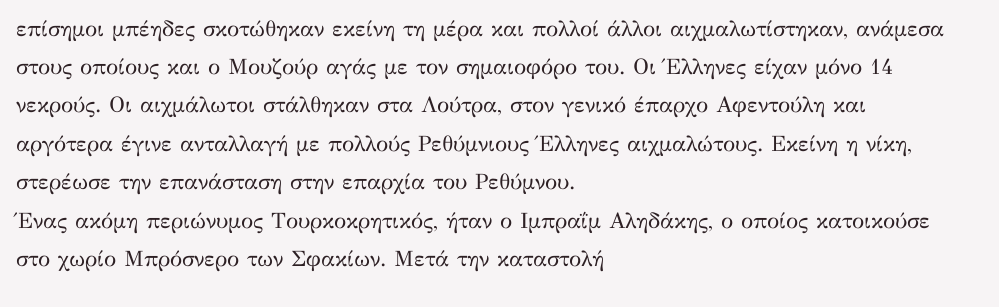επίσημοι μπέηδες σκοτώθηκαν εκείνη τη μέρα και πολλοί άλλοι αιχμαλωτίστηκαν, ανάμεσα στους οποίους και ο Μουζούρ αγάς με τον σημαιοφόρο του. Οι Έλληνες είχαν μόνο 14 νεκρούς. Οι αιχμάλωτοι στάλθηκαν στα Λούτρα, στον γενικό έπαρχο Αφεντούλη και αργότερα έγινε ανταλλαγή με πολλούς Ρεθύμνιους Έλληνες αιχμαλώτους. Εκείνη η νίκη, στερέωσε την επανάσταση στην επαρχία του Ρεθύμνου.
Ένας ακόμη περιώνυμος Τουρκοκρητικός, ήταν ο Ιμπραΐμ Αληδάκης, ο οποίος κατοικούσε στο χωρίο Μπρόσνερο των Σφακίων. Μετά την καταστολή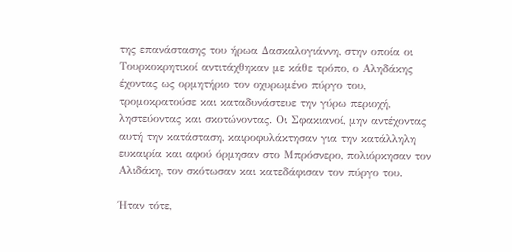της επανάστασης του ήρωα Δασκαλογιάννη, στην οποία οι Τουρκοκρητικοί αντιτάχθηκαν με κάθε τρόπο, ο Αληδάκης έχοντας ως ορμητήριο τον οχυρωμένο πύργο του, τρομοκρατούσε και καταδυνάστευε την γύρω περιοχή, ληστεύοντας και σκοτώνοντας. Οι Σφακιανοί, μην αντέχοντας αυτή την κατάσταση, καιροφυλάκτησαν για την κατάλληλη ευκαιρία και αφού όρμησαν στο Μπρόσνερο, πολιόρκησαν τον Αλιδάκη, τον σκότωσαν και κατεδάφισαν τον πύργο του.

Ήταν τότε,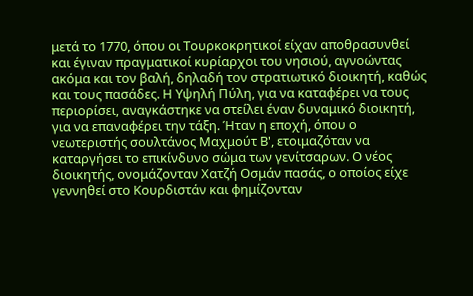μετά το 1770, όπου οι Τουρκοκρητικοί είχαν αποθρασυνθεί και έγιναν πραγματικοί κυρίαρχοι του νησιού, αγνοώντας ακόμα και τον βαλή, δηλαδή τον στρατιωτικό διοικητή, καθώς και τους πασάδες. Η Υψηλή Πύλη, για να καταφέρει να τους περιορίσει, αναγκάστηκε να στείλει έναν δυναμικό διοικητή, για να επαναφέρει την τάξη. Ήταν η εποχή, όπου ο νεωτεριστής σουλτάνος Μαχμούτ Β', ετοιμαζόταν να καταργήσει το επικίνδυνο σώμα των γενίτσαρων. Ο νέος διοικητής, ονομάζονταν Χατζή Οσμάν πασάς, ο οποίος είχε γεννηθεί στο Κουρδιστάν και φημίζονταν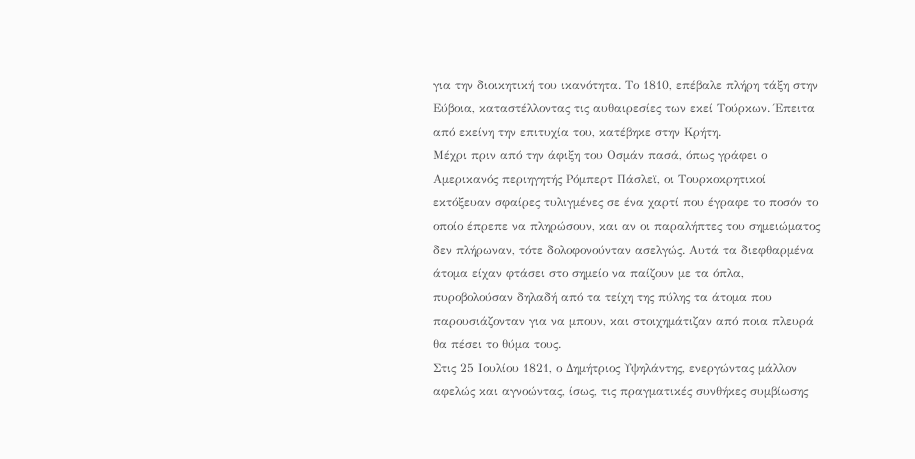για την διοικητική του ικανότητα. Το 1810, επέβαλε πλήρη τάξη στην Εύβοια, καταστέλλοντας τις αυθαιρεσίες των εκεί Τούρκων. Έπειτα από εκείνη την επιτυχία του, κατέβηκε στην Κρήτη.
Μέχρι πριν από την άφιξη του Οσμάν πασά, όπως γράφει ο Αμερικανός περιηγητής Ρόμπερτ Πάσλεϊ, οι Τουρκοκρητικοί εκτόξευαν σφαίρες τυλιγμένες σε ένα χαρτί που έγραφε το ποσόν το οποίο έπρεπε να πληρώσουν, και αν οι παραλήπτες του σημειώματος δεν πλήρωναν, τότε δολοφονούνταν ασελγώς. Αυτά τα διεφθαρμένα άτομα είχαν φτάσει στο σημείο να παίζουν με τα όπλα, πυροβολούσαν δηλαδή από τα τείχη της πύλης τα άτομα που παρουσιάζονταν για να μπουν, και στοιχημάτιζαν από ποια πλευρά θα πέσει το θύμα τους.
Στις 25 Ιουλίου 1821, ο Δημήτριος Υψηλάντης, ενεργώντας μάλλον αφελώς και αγνοώντας, ίσως, τις πραγματικές συνθήκες συμβίωσης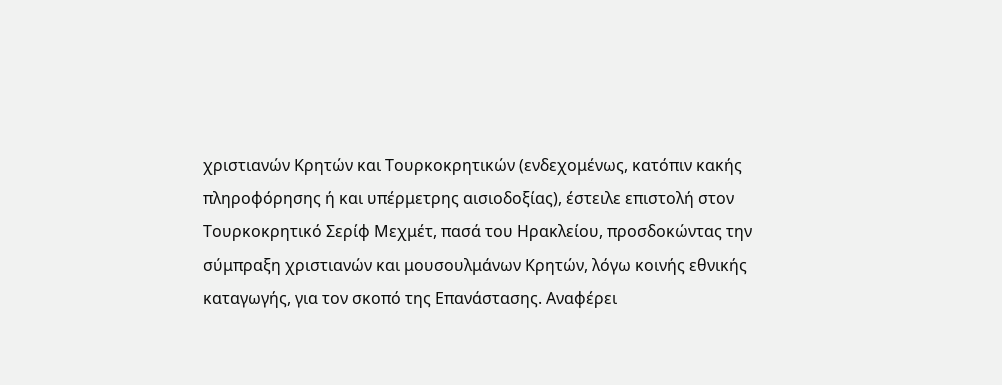χριστιανών Κρητών και Τουρκοκρητικών (ενδεχομένως, κατόπιν κακής πληροφόρησης ή και υπέρμετρης αισιοδοξίας), έστειλε επιστολή στον Τουρκοκρητικό Σερίφ Μεχμέτ, πασά του Ηρακλείου, προσδοκώντας την σύμπραξη χριστιανών και μουσουλμάνων Κρητών, λόγω κοινής εθνικής καταγωγής, για τον σκοπό της Επανάστασης. Αναφέρει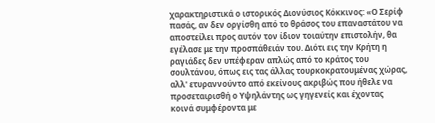χαρακτηριστικά ο ιστορικός Διονύσιος Κόκκινος: «Ο Σερίφ πασάς, αν δεν οργίσθη από το θράσος του επαναστάτου να αποστείλει προς αυτόν τον ίδιον τοιαύτην επιστολήν, θα εγέλασε με την προσπάθειάν του. Διότι εις την Κρήτη η ραγιάδες δεν υπέφεραν απλώς από το κράτος του σουλτάνου, όπως εις τας άλλας τουρκοκρατουμένας χώρας, αλλ' ετυραννούντο από εκείνους ακριβώς που ήθελε να προσεταιρισθή ο Υψηλάντης ως γηγενείς και έχοντας κοινά συμφέροντα με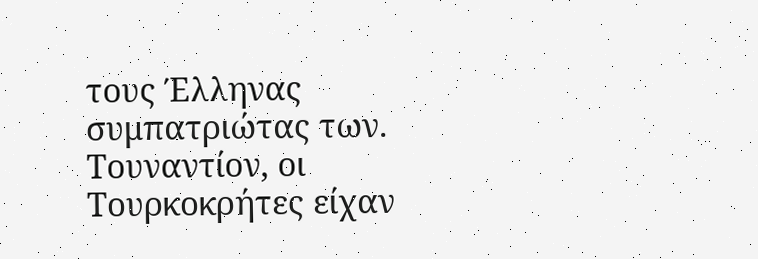τους Έλληνας συμπατριώτας των. Τουναντίον, οι Τουρκοκρήτες είχαν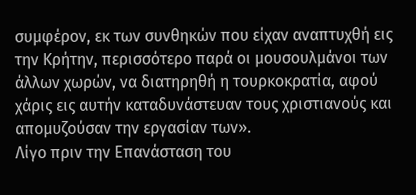συμφέρον, εκ των συνθηκών που είχαν αναπτυχθή εις την Κρήτην, περισσότερο παρά οι μουσουλμάνοι των άλλων χωρών, να διατηρηθή η τουρκοκρατία, αφού χάρις εις αυτήν καταδυνάστευαν τους χριστιανούς και απομυζούσαν την εργασίαν των».
Λίγο πριν την Επανάσταση του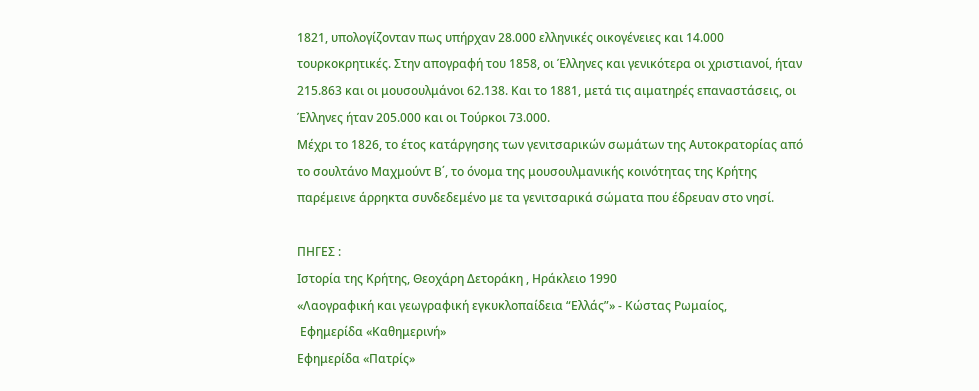1821, υπολογίζονταν πως υπήρχαν 28.000 ελληνικές οικογένειες και 14.000 τουρκοκρητικές. Στην απογραφή του 1858, οι Έλληνες και γενικότερα οι χριστιανοί, ήταν 215.863 και οι μουσουλμάνοι 62.138. Και το 1881, μετά τις αιματηρές επαναστάσεις, οι Έλληνες ήταν 205.000 και οι Τούρκοι 73.000.
Μέχρι το 1826, το έτος κατάργησης των γενιτσαρικών σωμάτων της Αυτοκρατορίας από το σουλτάνο Μαχμούντ Β΄, το όνομα της μουσουλμανικής κοινότητας της Κρήτης παρέμεινε άρρηκτα συνδεδεμένο με τα γενιτσαρικά σώματα που έδρευαν στο νησί.

ΠΗΓΕΣ :
Ιστορία της Κρήτης, Θεοχάρη Δετοράκη , Ηράκλειο 1990
«Λαογραφική και γεωγραφική εγκυκλοπαίδεια “Ελλάς”» - Κώστας Ρωμαίος,
 Eφημερίδα «Καθημερινή»
Εφημερίδα «Πατρίς»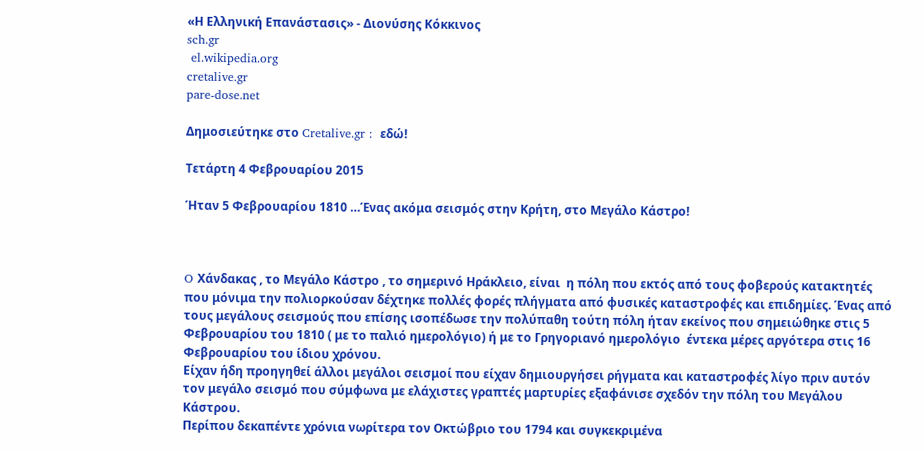«Η Ελληνική Επανάστασις» - Διονύσης Κόκκινος
sch.gr
 el.wikipedia.org
cretalive.gr
pare-dose.net

Δημοσιεύτηκε στο Cretalive.gr :  εδώ!

Τετάρτη 4 Φεβρουαρίου 2015

Ήταν 5 Φεβρουαρίου 1810 …Ένας ακόμα σεισμός στην Κρήτη, στο Μεγάλο Κάστρο!



O Χάνδακας , το Mεγάλο Κάστρο , το σημερινό Ηράκλειο, είναι  η πόλη που εκτός από τους φοβερούς κατακτητές  που μόνιμα την πολιορκούσαν δέχτηκε πολλές φορές πλήγματα από φυσικές καταστροφές και επιδημίες. Ένας από τους μεγάλους σεισμούς που επίσης ισοπέδωσε την πολύπαθη τούτη πόλη ήταν εκείνος που σημειώθηκε στις 5 Φεβρουαρίου του 1810 ( με το παλιό ημερολόγιο) ή με το Γρηγοριανό ημερολόγιο  έντεκα μέρες αργότερα στις 16 Φεβρουαρίου του ίδιου χρόνου.
Είχαν ήδη προηγηθεί άλλοι μεγάλοι σεισμοί που είχαν δημιουργήσει ρήγματα και καταστροφές λίγο πριν αυτόν τον μεγάλο σεισμό που σύμφωνα με ελάχιστες γραπτές μαρτυρίες εξαφάνισε σχεδόν την πόλη του Μεγάλου Κάστρου.
Περίπου δεκαπέντε χρόνια νωρίτερα τον Οκτώβριο του 1794 και συγκεκριμένα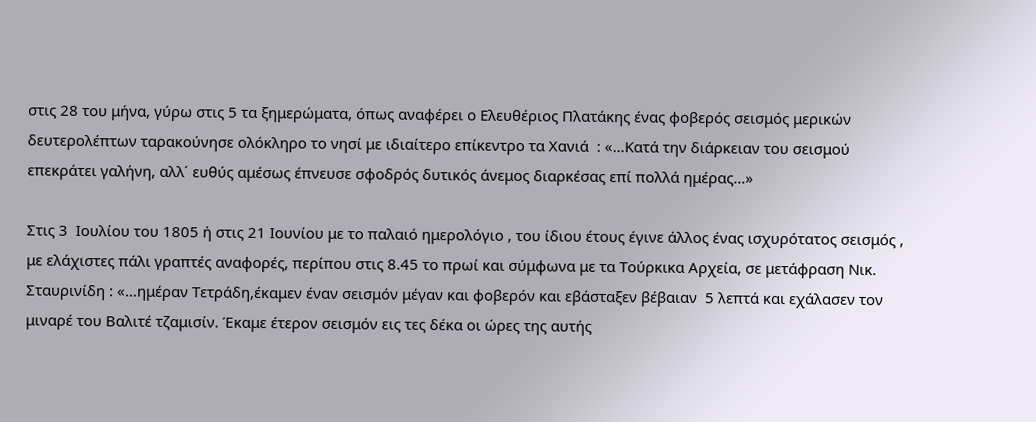στις 28 του μήνα, γύρω στις 5 τα ξημερώματα, όπως αναφέρει ο Ελευθέριος Πλατάκης ένας φοβερός σεισμός μερικών δευτερολέπτων ταρακούνησε ολόκληρο το νησί με ιδιαίτερο επίκεντρο τα Χανιά  : «…Κατά την διάρκειαν του σεισμού επεκράτει γαλήνη, αλλ΄ ευθύς αμέσως έπνευσε σφοδρός δυτικός άνεμος διαρκέσας επί πολλά ημέρας…»

Στις 3  Ιουλίου του 1805 ή στις 21 Ιουνίου με το παλαιό ημερολόγιο , του ίδιου έτους έγινε άλλος ένας ισχυρότατος σεισμός , με ελάχιστες πάλι γραπτές αναφορές, περίπου στις 8.45 το πρωί και σύμφωνα με τα Τούρκικα Αρχεία, σε μετάφραση Νικ. Σταυρινίδη : «…ημέραν Τετράδη,έκαμεν έναν σεισμόν μέγαν και φοβερόν και εβάσταξεν βέβαιαν  5 λεπτά και εχάλασεν τον μιναρέ του Βαλιτέ τζαμισίν. Έκαμε έτερον σεισμόν εις τες δέκα οι ώρες της αυτής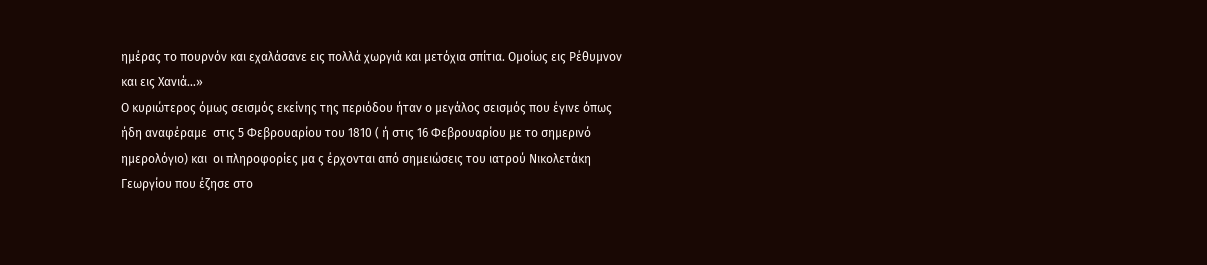ημέρας το πουρνόν και εχαλάσανε εις πολλά χωργιά και μετόχια σπίτια. Ομοίως εις Ρέθυμνον και εις Χανιά…»
Ο κυριώτερος όμως σεισμός εκείνης της περιόδου ήταν ο μεγάλος σεισμός που έγινε όπως ήδη αναφέραμε  στις 5 Φεβρουαρίου του 1810 ( ή στις 16 Φεβρουαρίου με το σημερινό ημερολόγιο) και  οι πληροφορίες μα ς έρχονται από σημειώσεις του ιατρού Νικολετάκη Γεωργίου που έζησε στο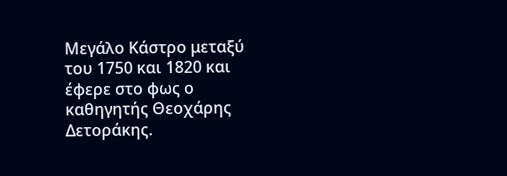Μεγάλο Κάστρο μεταξύ του 1750 και 1820 και έφερε στο φως ο καθηγητής Θεοχάρης Δετοράκης.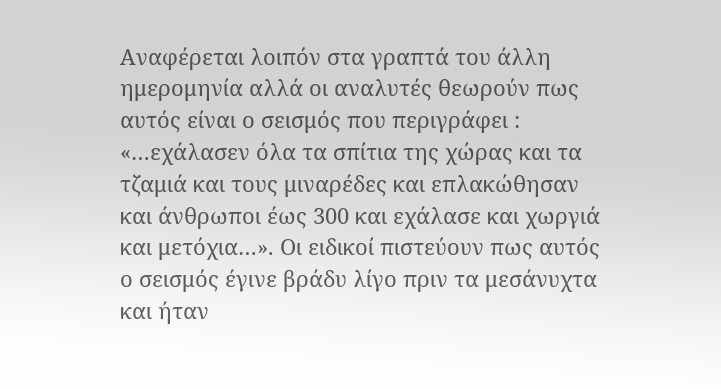Αναφέρεται λοιπόν στα γραπτά του άλλη ημερομηνία αλλά οι αναλυτές θεωρούν πως αυτός είναι ο σεισμός που περιγράφει : «…εχάλασεν όλα τα σπίτια της χώρας και τα τζαμιά και τους μιναρέδες και επλακώθησαν και άνθρωποι έως 300 και εχάλασε και χωργιά και μετόχια…». Οι ειδικοί πιστεύουν πως αυτός ο σεισμός έγινε βράδυ λίγο πριν τα μεσάνυχτα και ήταν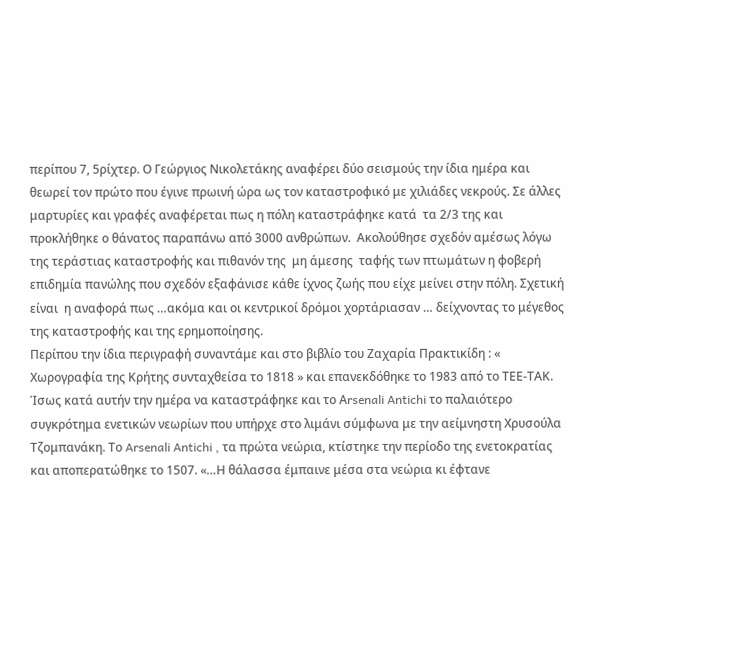περίπου 7, 5ρίχτερ. Ο Γεώργιος Νικολετάκης αναφέρει δύο σεισμούς την ίδια ημέρα και θεωρεί τον πρώτο που έγινε πρωινή ώρα ως τον καταστροφικό με χιλιάδες νεκρούς. Σε άλλες μαρτυρίες και γραφές αναφέρεται πως η πόλη καταστράφηκε κατά  τα 2/3 της και προκλήθηκε ο θάνατος παραπάνω από 3000 ανθρώπων.  Ακολούθησε σχεδόν αμέσως λόγω της τεράστιας καταστροφής και πιθανόν της  μη άμεσης  ταφής των πτωμάτων η φοβερή  επιδημία πανώλης που σχεδόν εξαφάνισε κάθε ίχνος ζωής που είχε μείνει στην πόλη. Σχετική είναι  η αναφορά πως …ακόμα και οι κεντρικοί δρόμοι χορτάριασαν … δείχνοντας το μέγεθος της καταστροφής και της ερημοποίησης.
Περίπου την ίδια περιγραφή συναντάμε και στο βιβλίο του Ζαχαρία Πρακτικίδη : « Χωρογραφία της Κρήτης συνταχθείσα το 1818 » και επανεκδόθηκε το 1983 από το ΤΕΕ-ΤΑΚ.
Ίσως κατά αυτήν την ημέρα να καταστράφηκε και το Αrsenali Antichi το παλαιότερο συγκρότημα ενετικών νεωρίων που υπήρχε στο λιμάνι σύμφωνα με την αείμνηστη Χρυσούλα Τζομπανάκη. Το Arsenali Antichi , τα πρώτα νεώρια, κτίστηκε την περίοδο της ενετοκρατίας και αποπερατώθηκε το 1507. «…Η θάλασσα έμπαινε μέσα στα νεώρια κι έφτανε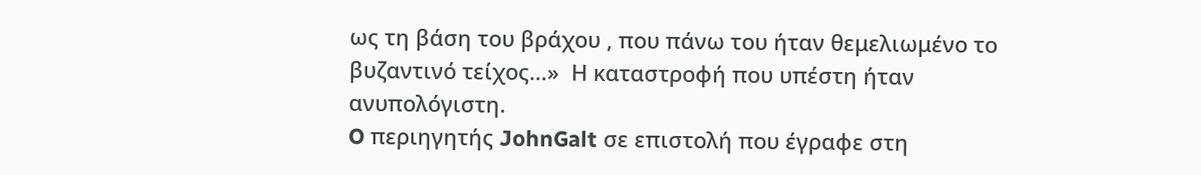ως τη βάση του βράχου , που πάνω του ήταν θεμελιωμένο το βυζαντινό τείχος…»  Η καταστροφή που υπέστη ήταν ανυπολόγιστη.
O περιηγητής JohnGalt σε επιστολή που έγραφε στη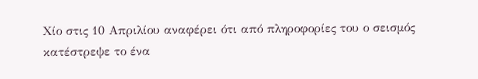Χίο στις 10 Απριλίου αναφέρει ότι από πληροφορίες του ο σεισμός κατέστρεψε το ένα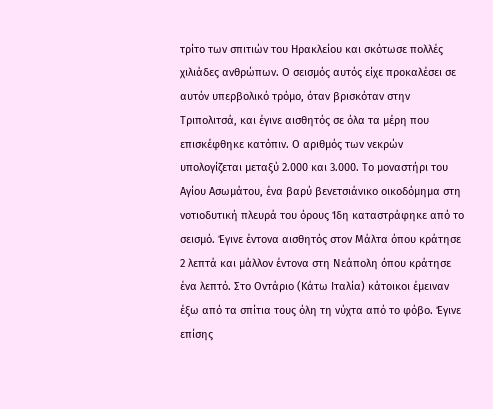τρίτο των σπιτιών του Ηρακλείου και σκότωσε πολλές χιλιάδες ανθρώπων. Ο σεισμός αυτός είχε προκαλέσει σε αυτόν υπερβολικό τρόμο, όταν βρισκόταν στην Τριπολιτσά, και έγινε αισθητός σε όλα τα μέρη που επισκέφθηκε κατόπιν. Ο αριθμός των νεκρών υπολογίζεται μεταξύ 2.000 και 3.000. Το μοναστήρι του Αγίου Ασωμάτου, ένα βαρύ βενετσιάνικο οικοδόμημα στη νοτιοδυτική πλευρά του όρους Ίδη καταστράφηκε από το σεισμό. Έγινε έντονα αισθητός στον Μάλτα όπου κράτησε 2 λεπτά και μάλλον έντονα στη Νεάπολη όπου κράτησε ένα λεπτό. Στο Οντάριο (Κάτω Ιταλία) κάτοικοι έμειναν έξω από τα σπίτια τους όλη τη νύχτα από το φόβο. Έγινε επίσης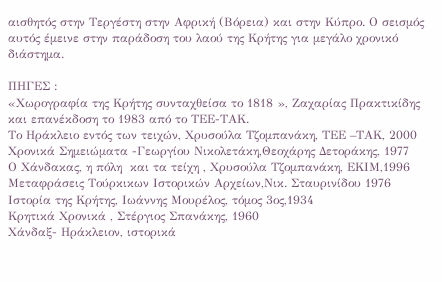αισθητός στην Τεργέστη στην Αφρική (Βόρεια) και στην Κύπρο. Ο σεισμός αυτός έμεινε στην παράδοση του λαού της Κρήτης για μεγάλο χρονικό διάστημα.

ΠΗΓΕΣ :
«Χωρογραφία της Κρήτης συνταχθείσα το 1818 », Ζαχαρίας Πρακτικίδης και επανέκδοση το 1983 από το ΤΕΕ-ΤΑΚ.
Το Ηράκλειο εντός των τειχών, Χρυσούλα Τζομπανάκη, ΤΕΕ –ΤΑΚ, 2000
Χρονικά Σημειώματα -Γεωργίου Νικολετάκη,Θεοχάρης Δετοράκης, 1977
Ο Χάνδακας, η πόλη  και τα τείχη , Χρυσούλα Τζομπανάκη, ΕΚΙΜ,1996
Μεταφράσεις Τούρκικων Ιστορικών Αρχείων,Νικ. Σταυρινίδου 1976
Ιστορία της Κρήτης, Ιωάννης Μουρέλος, τόμος 3ος,1934
Κρητικά Χρονικά , Στέργιος Σπανάκης, 1960
Χάνδαξ- Ηράκλειον, ιστορικά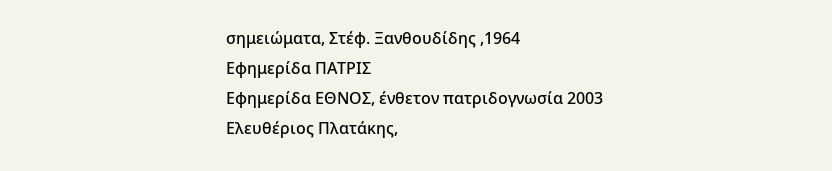σημειώματα, Στέφ. Ξανθουδίδης ,1964
Εφημερίδα ΠΑΤΡΙΣ
Εφημερίδα ΕΘΝΟΣ, ένθετον πατριδογνωσία 2003
Ελευθέριος Πλατάκης,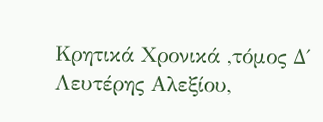Κρητικά Χρονικά ,τόμος Δ΄
Λευτέρης Αλεξίου,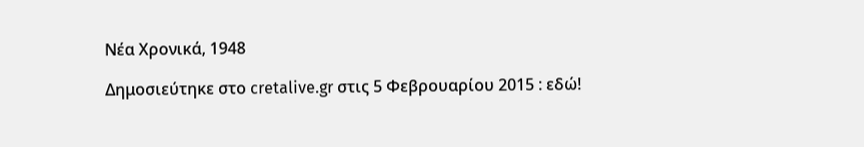Νέα Χρονικά, 1948

Δημοσιεύτηκε στο cretalive.gr στις 5 Φεβρουαρίου 2015 : εδώ!